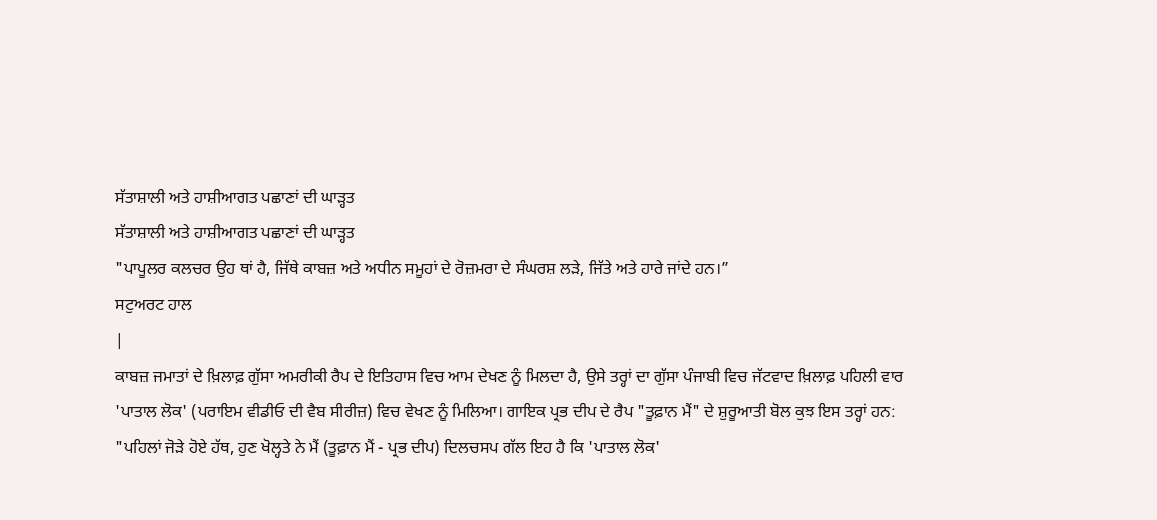ਸੱਤਾਸ਼ਾਲੀ ਅਤੇ ਹਾਸ਼ੀਆਗਤ ਪਛਾਣਾਂ ਦੀ ਘਾੜ੍ਹਤ
ਸੱਤਾਸ਼ਾਲੀ ਅਤੇ ਹਾਸ਼ੀਆਗਤ ਪਛਾਣਾਂ ਦੀ ਘਾੜ੍ਹਤ
"ਪਾਪੂਲਰ ਕਲਚਰ ਉਹ ਥਾਂ ਹੈ, ਜਿੱਥੇ ਕਾਬਜ਼ ਅਤੇ ਅਧੀਨ ਸਮੂਹਾਂ ਦੇ ਰੋਜ਼ਮਰਾ ਦੇ ਸੰਘਰਸ਼ ਲੜੇ, ਜਿੱਤੇ ਅਤੇ ਹਾਰੇ ਜਾਂਦੇ ਹਨ।”
ਸਟੁਅਰਟ ਹਾਲ
|
ਕਾਬਜ਼ ਜਮਾਤਾਂ ਦੇ ਖ਼ਿਲਾਫ਼ ਗੁੱਸਾ ਅਮਰੀਕੀ ਰੈਪ ਦੇ ਇਤਿਹਾਸ ਵਿਚ ਆਮ ਦੇਖਣ ਨੂੰ ਮਿਲਦਾ ਹੈ, ਉਸੇ ਤਰ੍ਹਾਂ ਦਾ ਗੁੱਸਾ ਪੰਜਾਬੀ ਵਿਚ ਜੱਟਵਾਦ ਖ਼ਿਲਾਫ਼ ਪਹਿਲੀ ਵਾਰ 'ਪਾਤਾਲ ਲੋਕ' (ਪਰਾਇਮ ਵੀਡੀਓ ਦੀ ਵੈਬ ਸੀਰੀਜ਼) ਵਿਚ ਵੇਖਣ ਨੂੰ ਮਿਲਿਆ। ਗਾਇਕ ਪ੍ਰਭ ਦੀਪ ਦੇ ਰੈਪ "ਤੂਫ਼ਾਨ ਮੈਂ" ਦੇ ਸ਼ੁਰੂਆਤੀ ਬੋਲ ਕੁਝ ਇਸ ਤਰ੍ਹਾਂ ਹਨ: "ਪਹਿਲਾਂ ਜੋੜੇ ਹੋਏ ਹੱਥ, ਹੁਣ ਖੋਲ੍ਹਤੇ ਨੇ ਮੈਂ (ਤੂਫ਼ਾਨ ਮੈਂ - ਪ੍ਰਭ ਦੀਪ) ਦਿਲਚਸਪ ਗੱਲ ਇਹ ਹੈ ਕਿ 'ਪਾਤਾਲ ਲੋਕ'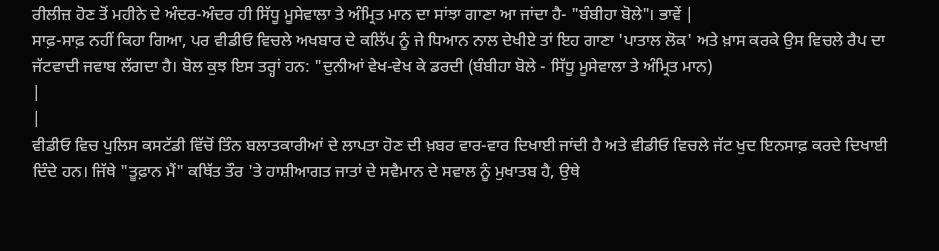ਰੀਲੀਜ਼ ਹੋਣ ਤੋਂ ਮਹੀਨੇ ਦੇ ਅੰਦਰ-ਅੰਦਰ ਹੀ ਸਿੱਧੂ ਮੂਸੇਵਾਲਾ ਤੇ ਅੰਮ੍ਰਿਤ ਮਾਨ ਦਾ ਸਾਂਝਾ ਗਾਣਾ ਆ ਜਾਂਦਾ ਹੈ- "ਬੰਬੀਹਾ ਬੋਲੇ"। ਭਾਵੇਂ |
ਸਾਫ਼-ਸਾਫ਼ ਨਹੀਂ ਕਿਹਾ ਗਿਆ, ਪਰ ਵੀਡੀਓ ਵਿਚਲੇ ਅਖਬਾਰ ਦੇ ਕਲਿੱਪ ਨੂੰ ਜੇ ਧਿਆਨ ਨਾਲ ਦੇਖੀਏ ਤਾਂ ਇਹ ਗਾਣਾ 'ਪਾਤਾਲ ਲੋਕ' ਅਤੇ ਖ਼ਾਸ ਕਰਕੇ ਉਸ ਵਿਚਲੇ ਰੈਪ ਦਾ ਜੱਟਵਾਦੀ ਜਵਾਬ ਲੱਗਦਾ ਹੈ। ਬੋਲ ਕੁਝ ਇਸ ਤਰ੍ਹਾਂ ਹਨ: "ਦੁਨੀਆਂ ਵੇਖ-ਵੇਖ ਕੇ ਡਰਦੀ (ਬੰਬੀਹਾ ਬੋਲੇ - ਸਿੱਧੂ ਮੂਸੇਵਾਲਾ ਤੇ ਅੰਮ੍ਰਿਤ ਮਾਨ)
|
|
ਵੀਡੀਓ ਵਿਚ ਪੁਲਿਸ ਕਸਟੱਡੀ ਵਿੱਚੋਂ ਤਿੰਨ ਬਲਾਤਕਾਰੀਆਂ ਦੇ ਲਾਪਤਾ ਹੋਣ ਦੀ ਖ਼ਬਰ ਵਾਰ-ਵਾਰ ਦਿਖਾਈ ਜਾਂਦੀ ਹੈ ਅਤੇ ਵੀਡੀਓ ਵਿਚਲੇ ਜੱਟ ਖੁਦ ਇਨਸਾਫ਼ ਕਰਦੇ ਦਿਖਾਈ ਦਿੰਦੇ ਹਨ। ਜਿੱਥੇ "ਤੂਫ਼ਾਨ ਮੈਂ" ਕਥਿੱਤ ਤੌਰ 'ਤੇ ਹਾਸ਼ੀਆਗਤ ਜਾਤਾਂ ਦੇ ਸਵੈਮਾਨ ਦੇ ਸਵਾਲ ਨੂੰ ਮੁਖਾਤਬ ਹੈ, ਉਥੇ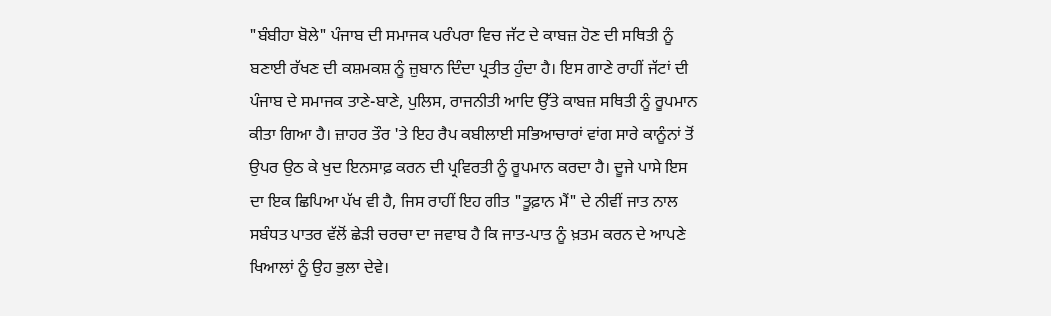"ਬੰਬੀਹਾ ਬੋਲੇ" ਪੰਜਾਬ ਦੀ ਸਮਾਜਕ ਪਰੰਪਰਾ ਵਿਚ ਜੱਟ ਦੇ ਕਾਬਜ਼ ਹੋਣ ਦੀ ਸਥਿਤੀ ਨੂੰ ਬਣਾਈ ਰੱਖਣ ਦੀ ਕਸ਼ਮਕਸ਼ ਨੂੰ ਜ਼ੁਬਾਨ ਦਿੰਦਾ ਪ੍ਰਤੀਤ ਹੁੰਦਾ ਹੈ। ਇਸ ਗਾਣੇ ਰਾਹੀਂ ਜੱਟਾਂ ਦੀ ਪੰਜਾਬ ਦੇ ਸਮਾਜਕ ਤਾਣੇ-ਬਾਣੇ, ਪੁਲਿਸ, ਰਾਜਨੀਤੀ ਆਦਿ ਉੱਤੇ ਕਾਬਜ਼ ਸਥਿਤੀ ਨੂੰ ਰੂਪਮਾਨ ਕੀਤਾ ਗਿਆ ਹੈ। ਜ਼ਾਹਰ ਤੌਰ 'ਤੇ ਇਹ ਰੈਪ ਕਬੀਲਾਈ ਸਭਿਆਚਾਰਾਂ ਵਾਂਗ ਸਾਰੇ ਕਾਨੂੰਨਾਂ ਤੋਂ ਉਪਰ ਉਠ ਕੇ ਖੁਦ ਇਨਸਾਫ਼ ਕਰਨ ਦੀ ਪ੍ਰਵਿਰਤੀ ਨੂੰ ਰੂਪਮਾਨ ਕਰਦਾ ਹੈ। ਦੂਜੇ ਪਾਸੇ ਇਸ ਦਾ ਇਕ ਛਿਪਿਆ ਪੱਖ ਵੀ ਹੈ, ਜਿਸ ਰਾਹੀਂ ਇਹ ਗੀਤ "ਤੂਫ਼ਾਨ ਮੈਂ" ਦੇ ਨੀਵੀਂ ਜਾਤ ਨਾਲ ਸਬੰਧਤ ਪਾਤਰ ਵੱਲੋਂ ਛੇੜੀ ਚਰਚਾ ਦਾ ਜਵਾਬ ਹੈ ਕਿ ਜਾਤ-ਪਾਤ ਨੂੰ ਖ਼ਤਮ ਕਰਨ ਦੇ ਆਪਣੇ ਖਿਆਲਾਂ ਨੂੰ ਉਹ ਭੁਲਾ ਦੇਵੇ।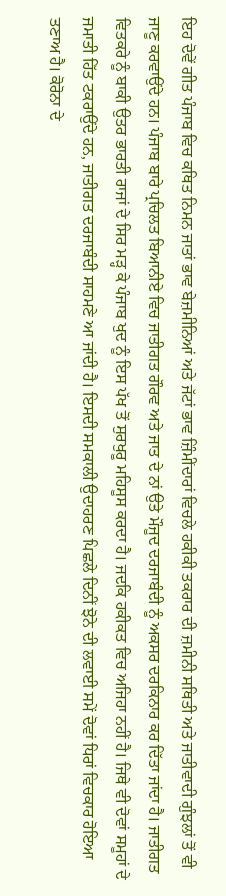ਇਹ ਦੋਵੇਂ ਗੀਤ ਪੰਜਾਬ ਵਿਚ ਕਥਿਤ ਨਿਮਨ ਜਾਤਾਂ ਭਾਵ ਬੇਜ਼ਮੀਨਿਆਂ ਅਤੇ ਜੱਟਾਂ ਭਾਵ ਜ਼ਿੰਮੀਂਦਾਰਾਂ ਵਿਚਲੇ ਹਕੀਕੀ ਤਕਰਾਰ ਦੀ ਜ਼ਮੀਨੀ ਸਥਿਤੀ ਅਤੇ ਜਾਤੀਵਾਦੀ ਗੁੰਝਲਾਂ ਤੋਂ ਵੀ ਜਾਣੂ ਕਰਵਾਉਂਦੇ ਹਨ। ਪੰਜਾਬ ਬਾਰੇ ਪ੍ਰਚਿਲਤ ਬਿਆਨੀਏ ਵਿਚ ਜਾਤੀਗਤ ਗੌਰਵ ਅਤੇ ਜਾਤ ਦੇ ਨਾਂ ਉਤੇ ਮੌਜੂਦ ਦਰਜਾਬੰਦੀ ਨੂੰ ਅਕਸਰ ਦਰਕਿਨਾਰ ਕਰ ਦਿੱਤਾ ਜਾਂਦਾ ਹੈ। ਜਾਤੀਗਤ ਵਿਤਕਰੇ ਨੂੰ ਬਾਕੀ ਉਤਰ ਭਾਰਤੀ ਰਾਜਾਂ ਦੇ ਸਿਰ ਮੜ੍ਹ ਕੇ ਪੰਜਾਬ ਖੁਦ ਨੂੰ ਇਸ ਪੱਖ ਤੋਂ ਸੁਰਖੁਰੂ ਮਹਿਸੂਸ ਕਰਦਾ ਹੈ। ਜਦਕਿ ਹਕੀਕਤ ਵਿਚ ਅਜਿਹਾ ਨਹੀਂ ਹੈ। ਜਿਥੇ ਵੀ ਦੋਵਾਂ ਸਮੂਹਾਂ ਦੇ ਜਮਾਤੀ ਹਿੱਤ ਟਕਰਾਉਂਦੇ ਹਨ, ਜਾਤੀਗਤ ਦਰਜਾਬੰਦੀ ਸਾਹਮਣੇ ਆ ਜਾਂਦੀ ਹੈ। ਇਸਦੀ ਸਮਕਾਲੀ ਉਦਾਹਰਣ ਪਿਛਲੇ ਦਿਨੀਂ ਝੋਨੇ ਦੀ ਲਵਾਈ ਸਮੇਂ ਦੋਵਾਂ ਧਿਰਾਂ ਵਿਚਕਾਰ ਹੋਇਆ ਤਣਾਅ ਹੈ। ਕੋਰੋਨਾ ਦੇ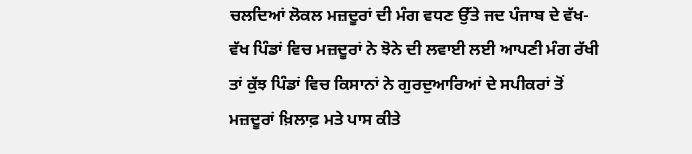ਚਲਦਿਆਂ ਲੋਕਲ ਮਜ਼ਦੂਰਾਂ ਦੀ ਮੰਗ ਵਧਣ ਉੱਤੇ ਜਦ ਪੰਜਾਬ ਦੇ ਵੱਖ-ਵੱਖ ਪਿੰਡਾਂ ਵਿਚ ਮਜ਼ਦੂਰਾਂ ਨੇ ਝੋਨੇ ਦੀ ਲਵਾਈ ਲਈ ਆਪਣੀ ਮੰਗ ਰੱਖੀ ਤਾਂ ਕੁੱਝ ਪਿੰਡਾਂ ਵਿਚ ਕਿਸਾਨਾਂ ਨੇ ਗੁਰਦੁਆਰਿਆਂ ਦੇ ਸਪੀਕਰਾਂ ਤੋਂ ਮਜ਼ਦੂਰਾਂ ਖ਼ਿਲਾਫ਼ ਮਤੇ ਪਾਸ ਕੀਤੇ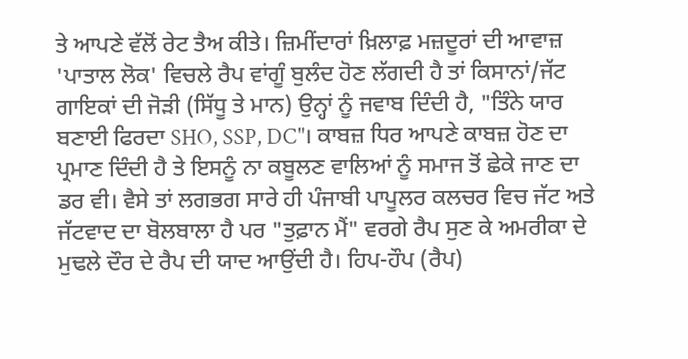ਤੇ ਆਪਣੇ ਵੱਲੋਂ ਰੇਟ ਤੈਅ ਕੀਤੇ। ਜ਼ਿਮੀਂਦਾਰਾਂ ਖ਼ਿਲਾਫ਼ ਮਜ਼ਦੂਰਾਂ ਦੀ ਆਵਾਜ਼ 'ਪਾਤਾਲ ਲੋਕ' ਵਿਚਲੇ ਰੈਪ ਵਾਂਗੂੰ ਬੁਲੰਦ ਹੋਣ ਲੱਗਦੀ ਹੈ ਤਾਂ ਕਿਸਾਨਾਂ/ਜੱਟ ਗਾਇਕਾਂ ਦੀ ਜੋੜੀ (ਸਿੱਧੂ ਤੇ ਮਾਨ) ਉਨ੍ਹਾਂ ਨੂੰ ਜਵਾਬ ਦਿੰਦੀ ਹੈ, "ਤਿੰਨੇ ਯਾਰ ਬਣਾਈ ਫਿਰਦਾ SHO, SSP, DC"। ਕਾਬਜ਼ ਧਿਰ ਆਪਣੇ ਕਾਬਜ਼ ਹੋਣ ਦਾ ਪ੍ਰਮਾਣ ਦਿੰਦੀ ਹੈ ਤੇ ਇਸਨੂੰ ਨਾ ਕਬੂਲਣ ਵਾਲਿਆਂ ਨੂੰ ਸਮਾਜ ਤੋਂ ਛੇਕੇ ਜਾਣ ਦਾ ਡਰ ਵੀ। ਵੈਸੇ ਤਾਂ ਲਗਭਗ ਸਾਰੇ ਹੀ ਪੰਜਾਬੀ ਪਾਪੂਲਰ ਕਲਚਰ ਵਿਚ ਜੱਟ ਅਤੇ ਜੱਟਵਾਦ ਦਾ ਬੋਲਬਾਲਾ ਹੈ ਪਰ "ਤੁਫ਼ਾਨ ਮੈਂ" ਵਰਗੇ ਰੈਪ ਸੁਣ ਕੇ ਅਮਰੀਕਾ ਦੇ ਮੁਢਲੇ ਦੌਰ ਦੇ ਰੈਪ ਦੀ ਯਾਦ ਆਉਂਦੀ ਹੈ। ਹਿਪ-ਹੌਪ (ਰੈਪ)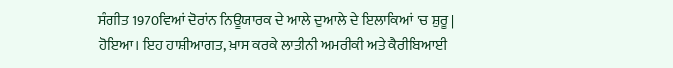ਸੰਗੀਤ 1970ਵਿਆਂ ਦੋਰਾਂਨ ਨਿਊਯਾਰਕ ਦੇ ਆਲੇ ਦੁਆਲੇ ਦੇ ਇਲਾਕਿਆਂ 'ਚ ਸ਼ੁਰੂ |
ਹੋਇਆ। ਇਹ ਹਾਸ਼ੀਆਗਤ, ਖ਼ਾਸ ਕਰਕੇ ਲਾਤੀਨੀ ਅਮਰੀਕੀ ਅਤੇ ਕੈਰੀਬਿਆਈ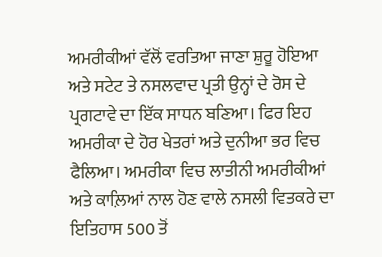ਅਮਰੀਕੀਆਂ ਵੱਲੋਂ ਵਰਤਿਆ ਜਾਣਾ ਸ਼ੁਰੂ ਹੋਇਆ ਅਤੇ ਸਟੇਟ ਤੇ ਨਸਲਵਾਦ ਪ੍ਰਤੀ ਉਨ੍ਹਾਂ ਦੇ ਰੋਸ ਦੇ ਪ੍ਰਗਟਾਵੇ ਦਾ ਇੱਕ ਸਾਧਨ ਬਣਿਆ। ਫਿਰ ਇਹ ਅਮਰੀਕਾ ਦੇ ਹੋਰ ਖੇਤਰਾਂ ਅਤੇ ਦੁਨੀਆ ਭਰ ਵਿਚ ਫੈਲਿਆ। ਅਮਰੀਕਾ ਵਿਚ ਲਾਤੀਨੀ ਅਮਰੀਕੀਆਂ ਅਤੇ ਕਾਲ਼ਿਆਂ ਨਾਲ ਹੋਣ ਵਾਲੇ ਨਸਲੀ ਵਿਤਕਰੇ ਦਾ ਇਤਿਹਾਸ 500 ਤੋਂ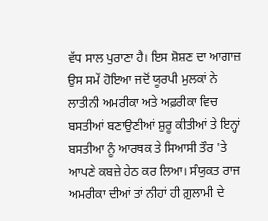ਵੱਧ ਸਾਲ ਪੁਰਾਣਾ ਹੈ। ਇਸ ਸ਼ੋਸ਼ਣ ਦਾ ਆਗਾਜ਼ ਉਸ ਸਮੇਂ ਹੋਇਆ ਜਦੋਂ ਯੂਰਪੀ ਮੁਲਕਾਂ ਨੇ ਲਾਤੀਨੀ ਅਮਰੀਕਾ ਅਤੇ ਅਫ਼ਰੀਕਾ ਵਿਚ ਬਸਤੀਆਂ ਬਣਾਉਣੀਆਂ ਸ਼ੁਰੂ ਕੀਤੀਆਂ ਤੇ ਇਨ੍ਹਾਂ ਬਸਤੀਆ ਨੂੰ ਆਰਥਕ ਤੇ ਸਿਆਸੀ ਤੌਰ 'ਤੇ ਆਪਣੇ ਕਬਜ਼ੇ ਹੇਠ ਕਰ ਲਿਆ। ਸੰਯੁਕਤ ਰਾਜ ਅਮਰੀਕਾ ਦੀਆਂ ਤਾਂ ਨੀਹਾਂ ਹੀ ਗ਼ੁਲਾਮੀ ਦੇ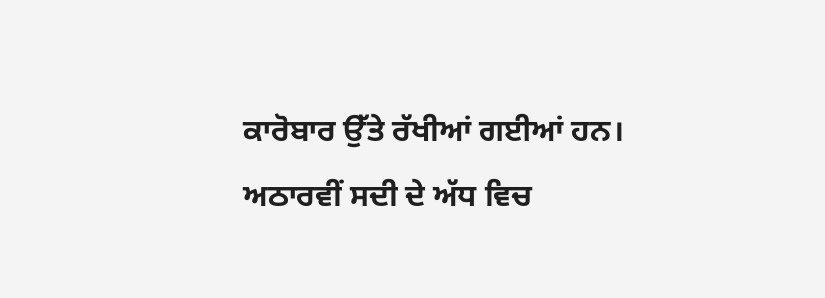ਕਾਰੋਬਾਰ ਉੱਤੇ ਰੱਖੀਆਂ ਗਈਆਂ ਹਨ। ਅਠਾਰਵੀਂ ਸਦੀ ਦੇ ਅੱਧ ਵਿਚ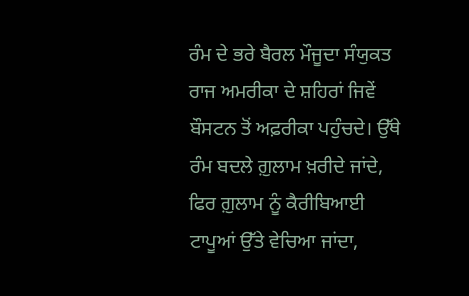ਰੰਮ ਦੇ ਭਰੇ ਬੈਰਲ ਮੌਜੂਦਾ ਸੰਯੁਕਤ ਰਾਜ ਅਮਰੀਕਾ ਦੇ ਸ਼ਹਿਰਾਂ ਜਿਵੇਂ ਬੌਸਟਨ ਤੋਂ ਅਫ਼ਰੀਕਾ ਪਹੁੰਚਦੇ। ਉੱਥੇ ਰੰਮ ਬਦਲੇ ਗ਼ੁਲਾਮ ਖ਼ਰੀਦੇ ਜਾਂਦੇ, ਫਿਰ ਗ਼ੁਲਾਮ ਨੂੰ ਕੈਰੀਬਿਆਈ ਟਾਪੂਆਂ ਉੱਤੇ ਵੇਚਿਆ ਜਾਂਦਾ,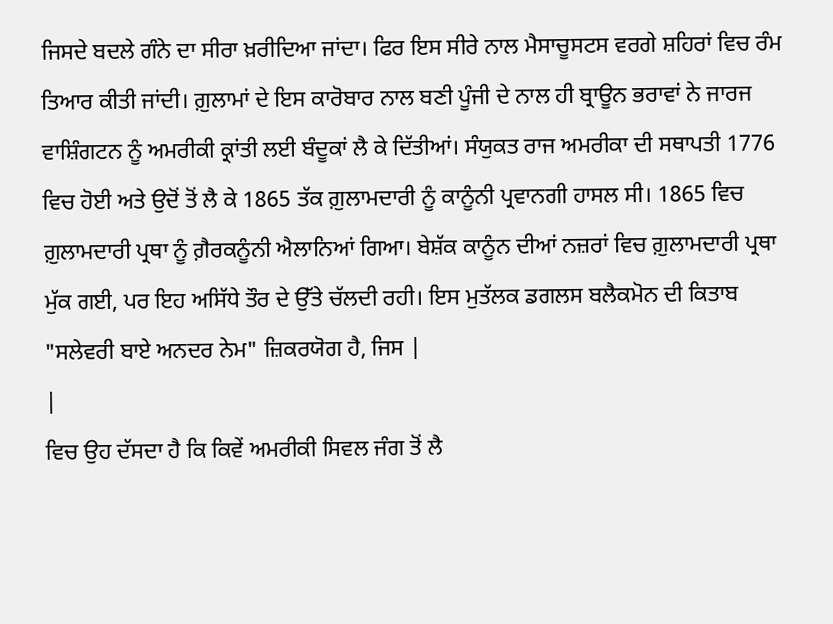ਜਿਸਦੇ ਬਦਲੇ ਗੰਨੇ ਦਾ ਸੀਰਾ ਖ਼ਰੀਦਿਆ ਜਾਂਦਾ। ਫਿਰ ਇਸ ਸੀਰੇ ਨਾਲ ਮੈਸਾਚੂਸਟਸ ਵਰਗੇ ਸ਼ਹਿਰਾਂ ਵਿਚ ਰੰਮ ਤਿਆਰ ਕੀਤੀ ਜਾਂਦੀ। ਗ਼ੁਲਾਮਾਂ ਦੇ ਇਸ ਕਾਰੋਬਾਰ ਨਾਲ ਬਣੀ ਪੂੰਜੀ ਦੇ ਨਾਲ ਹੀ ਬ੍ਰਾਊਨ ਭਰਾਵਾਂ ਨੇ ਜਾਰਜ ਵਾਸ਼ਿੰਗਟਨ ਨੂੰ ਅਮਰੀਕੀ ਕ੍ਰਾਂਤੀ ਲਈ ਬੰਦੂਕਾਂ ਲੈ ਕੇ ਦਿੱਤੀਆਂ। ਸੰਯੁਕਤ ਰਾਜ ਅਮਰੀਕਾ ਦੀ ਸਥਾਪਤੀ 1776 ਵਿਚ ਹੋਈ ਅਤੇ ਉਦੋਂ ਤੋਂ ਲੈ ਕੇ 1865 ਤੱਕ ਗ਼ੁਲਾਮਦਾਰੀ ਨੂੰ ਕਾਨੂੰਨੀ ਪ੍ਰਵਾਨਗੀ ਹਾਸਲ ਸੀ। 1865 ਵਿਚ ਗ਼ੁਲਾਮਦਾਰੀ ਪ੍ਰਥਾ ਨੂੰ ਗ਼ੈਰਕਨੂੰਨੀ ਐਲਾਨਿਆਂ ਗਿਆ। ਬੇਸ਼ੱਕ ਕਾਨੂੰਨ ਦੀਆਂ ਨਜ਼ਰਾਂ ਵਿਚ ਗ਼ੁਲਾਮਦਾਰੀ ਪ੍ਰਥਾ ਮੁੱਕ ਗਈ, ਪਰ ਇਹ ਅਸਿੱਧੇ ਤੌਰ ਦੇ ਉੱਤੇ ਚੱਲਦੀ ਰਹੀ। ਇਸ ਮੁਤੱਲਕ ਡਗਲਸ ਬਲੈਕਮੋਨ ਦੀ ਕਿਤਾਬ "ਸਲੇਵਰੀ ਬਾਏ ਅਨਦਰ ਨੇਮ" ਜ਼ਿਕਰਯੋਗ ਹੈ, ਜਿਸ |
|
ਵਿਚ ਉਹ ਦੱਸਦਾ ਹੈ ਕਿ ਕਿਵੇਂ ਅਮਰੀਕੀ ਸਿਵਲ ਜੰਗ ਤੋਂ ਲੈ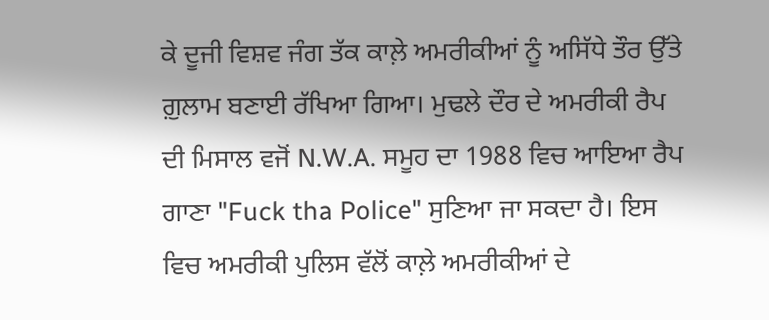ਕੇ ਦੂਜੀ ਵਿਸ਼ਵ ਜੰਗ ਤੱਕ ਕਾਲ਼ੇ ਅਮਰੀਕੀਆਂ ਨੂੰ ਅਸਿੱਧੇ ਤੌਰ ਉੱਤੇ ਗ਼ੁਲਾਮ ਬਣਾਈ ਰੱਖਿਆ ਗਿਆ। ਮੁਢਲੇ ਦੌਰ ਦੇ ਅਮਰੀਕੀ ਰੈਪ ਦੀ ਮਿਸਾਲ ਵਜੋਂ N.W.A. ਸਮੂਹ ਦਾ 1988 ਵਿਚ ਆਇਆ ਰੈਪ ਗਾਣਾ "Fuck tha Police" ਸੁਣਿਆ ਜਾ ਸਕਦਾ ਹੈ। ਇਸ ਵਿਚ ਅਮਰੀਕੀ ਪੁਲਿਸ ਵੱਲੋਂ ਕਾਲ਼ੇ ਅਮਰੀਕੀਆਂ ਦੇ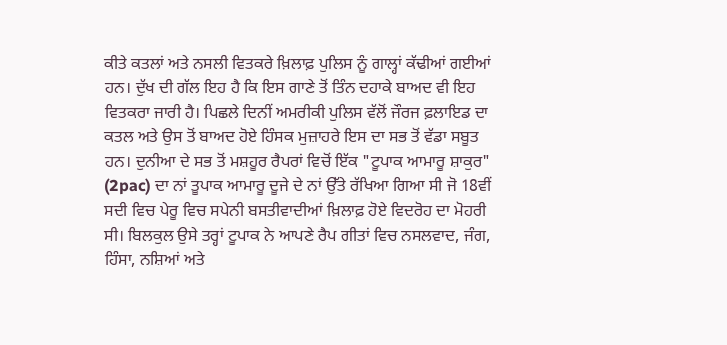ਕੀਤੇ ਕਤਲਾਂ ਅਤੇ ਨਸਲੀ ਵਿਤਕਰੇ ਖ਼ਿਲਾਫ਼ ਪੁਲਿਸ ਨੂੰ ਗਾਲ੍ਹਾਂ ਕੱਢੀਆਂ ਗਈਆਂ ਹਨ। ਦੁੱਖ ਦੀ ਗੱਲ ਇਹ ਹੈ ਕਿ ਇਸ ਗਾਣੇ ਤੋਂ ਤਿੰਨ ਦਹਾਕੇ ਬਾਅਦ ਵੀ ਇਹ ਵਿਤਕਰਾ ਜਾਰੀ ਹੈ। ਪਿਛਲੇ ਦਿਨੀਂ ਅਮਰੀਕੀ ਪੁਲਿਸ ਵੱਲੋਂ ਜੌਰਜ ਫ਼ਲਾਇਡ ਦਾ ਕਤਲ ਅਤੇ ਉਸ ਤੋਂ ਬਾਅਦ ਹੋਏ ਹਿੰਸਕ ਮੁਜ਼ਾਹਰੇ ਇਸ ਦਾ ਸਭ ਤੋਂ ਵੱਡਾ ਸਬੂਤ ਹਨ। ਦੁਨੀਆ ਦੇ ਸਭ ਤੋਂ ਮਸ਼ਹੂਰ ਰੈਪਰਾਂ ਵਿਚੋਂ ਇੱਕ "ਟੂਪਾਕ ਆਮਾਰੂ ਸ਼ਾਕੁਰ" (2pac) ਦਾ ਨਾਂ ਤੂਪਾਕ ਆਮਾਰੂ ਦੂਜੇ ਦੇ ਨਾਂ ਉੱਤੇ ਰੱਖਿਆ ਗਿਆ ਸੀ ਜੋ 18ਵੀਂ ਸਦੀ ਵਿਚ ਪੇਰੂ ਵਿਚ ਸਪੇਨੀ ਬਸਤੀਵਾਦੀਆਂ ਖ਼ਿਲਾਫ਼ ਹੋਏ ਵਿਦਰੋਹ ਦਾ ਮੋਹਰੀ ਸੀ। ਬਿਲਕੁਲ ਉਸੇ ਤਰ੍ਹਾਂ ਟੂਪਾਕ ਨੇ ਆਪਣੇ ਰੈਪ ਗੀਤਾਂ ਵਿਚ ਨਸਲਵਾਦ, ਜੰਗ, ਹਿੰਸਾ, ਨਸ਼ਿਆਂ ਅਤੇ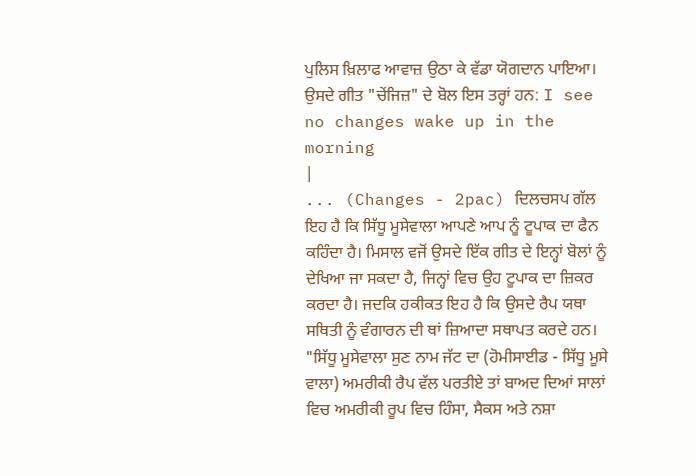ਪੁਲਿਸ ਖ਼ਿਲਾਫ ਆਵਾਜ਼ ਉਠਾ ਕੇ ਵੱਡਾ ਯੋਗਦਾਨ ਪਾਇਆ। ਉਸਦੇ ਗੀਤ "ਚੇਂਜਿਜ਼" ਦੇ ਬੋਲ ਇਸ ਤਰ੍ਹਾਂ ਹਨ: I see no changes wake up in the morning
|
... (Changes - 2pac) ਦਿਲਚਸਪ ਗੱਲ ਇਹ ਹੈ ਕਿ ਸਿੱਧੂ ਮੂਸੇਵਾਲਾ ਆਪਣੇ ਆਪ ਨੂੰ ਟੂਪਾਕ ਦਾ ਫੈਨ ਕਹਿੰਦਾ ਹੈ। ਮਿਸਾਲ ਵਜੋਂ ਉਸਦੇ ਇੱਕ ਗੀਤ ਦੇ ਇਨ੍ਹਾਂ ਬੋਲਾਂ ਨੂੰ ਦੇਖਿਆ ਜਾ ਸਕਦਾ ਹੈ, ਜਿਨ੍ਹਾਂ ਵਿਚ ਉਹ ਟੂਪਾਕ ਦਾ ਜ਼ਿਕਰ ਕਰਦਾ ਹੈ। ਜਦਕਿ ਹਕੀਕਤ ਇਹ ਹੈ ਕਿ ਉਸਦੇ ਰੈਪ ਯਥਾ ਸਥਿਤੀ ਨੂੰ ਵੰਗਾਰਨ ਦੀ ਥਾਂ ਜ਼ਿਆਦਾ ਸਥਾਪਤ ਕਰਦੇ ਹਨ। "ਸਿੱਧੂ ਮੂਸੇਵਾਲਾ ਸੁਣ ਨਾਮ ਜੱਟ ਦਾ (ਹੋਮੀਸਾਈਡ - ਸਿੱਧੂ ਮੂਸੇ ਵਾਲਾ) ਅਮਰੀਕੀ ਰੈਪ ਵੱਲ ਪਰਤੀਏ ਤਾਂ ਬਾਅਦ ਦਿਆਂ ਸਾਲਾਂ ਵਿਚ ਅਮਰੀਕੀ ਰੂਪ ਵਿਚ ਹਿੰਸਾ, ਸੈਕਸ ਅਤੇ ਨਸ਼ਾ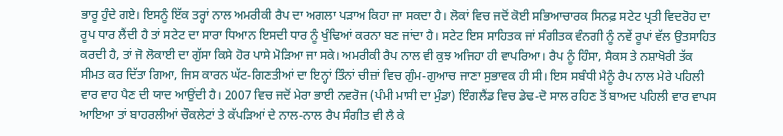ਭਾਰੂ ਹੁੰਦੇ ਗਏ। ਇਸਨੂੰ ਇੱਕ ਤਰ੍ਹਾਂ ਨਾਲ ਅਮਰੀਕੀ ਰੈਪ ਦਾ ਅਗਲਾ ਪੜਾਅ ਕਿਹਾ ਜਾ ਸਕਦਾ ਹੈ। ਲੋਕਾਂ ਵਿਚ ਜਦੋਂ ਕੋਈ ਸਭਿਆਚਾਰਕ ਸਿਨਫ਼ ਸਟੇਟ ਪ੍ਰਤੀ ਵਿਦਰੋਹ ਦਾ ਰੂਪ ਧਾਰ ਲੈਂਦੀ ਹੈ ਤਾਂ ਸਟੇਟ ਦਾ ਸਾਰਾ ਧਿਆਨ ਇਸਦੀ ਧਾਰ ਨੂੰ ਖੁੰਢਿਆਂ ਕਰਨਾ ਬਣ ਜਾਂਦਾ ਹੈ। ਸਟੇਟ ਇਸ ਸਾਹਿਤਕ ਜਾਂ ਸੰਗੀਤਕ ਵੰਨਗੀ ਨੂੰ ਨਵੇਂ ਰੂਪਾਂ ਵੱਲ ਉਤਸਾਹਿਤ ਕਰਦੀ ਹੈ, ਤਾਂ ਜੋ ਲੋਕਾਈ ਦਾ ਗੁੱਸਾ ਕਿਸੇ ਹੋਰ ਪਾਸੇ ਮੋੜਿਆ ਜਾ ਸਕੇ। ਅਮਰੀਕੀ ਰੈਪ ਨਾਲ ਵੀ ਕੁਝ ਅਜਿਹਾ ਹੀ ਵਾਪਰਿਆ। ਰੈਪ ਨੂੰ ਹਿੰਸਾ, ਸੈਕਸ ਤੇ ਨਸ਼ਾਖੋਰੀ ਤੱਕ ਸੀਮਤ ਕਰ ਦਿੱਤਾ ਗਿਆ, ਜਿਸ ਕਾਰਨ ਘੱਟ-ਗਿਣਤੀਆਂ ਦਾ ਇਨ੍ਹਾਂ ਤਿੰਨਾਂ ਚੀਜ਼ਾਂ ਵਿਚ ਗੁੰਮ-ਗੁਆਚ ਜਾਣਾ ਸੁਭਾਵਕ ਹੀ ਸੀ। ਇਸ ਸਬੰਧੀ ਮੈਨੂੰ ਰੈਪ ਨਾਲ ਮੇਰੇ ਪਹਿਲੀ ਵਾਰ ਵਾਹ ਪੈਣ ਦੀ ਯਾਦ ਆਉਂਦੀ ਹੈ। 2007 ਵਿਚ ਜਦੋਂ ਮੇਰਾ ਭਾਈ ਨਵਰੋਜ (ਪੰਮੀ ਮਾਸੀ ਦਾ ਮੁੰਡਾ) ਇੰਗਲੈਂਡ ਵਿਚ ਡੇਢ-ਦੋ ਸਾਲ ਰਹਿਣ ਤੋਂ ਬਾਅਦ ਪਹਿਲੀ ਵਾਰ ਵਾਪਸ ਆਇਆ ਤਾਂ ਬਾਹਰਲੀਆਂ ਚੌਕਲੇਟਾਂ ਤੇ ਕੱਪੜਿਆਂ ਦੇ ਨਾਲ-ਨਾਲ ਰੈਪ ਸੰਗੀਤ ਵੀ ਲੈ ਕੇ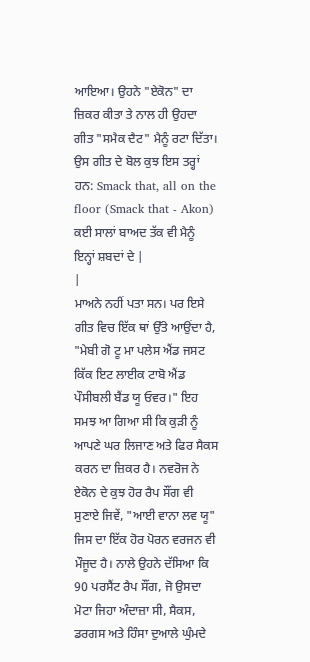ਆਇਆ। ਉਹਨੇ "ਏਕੋਨ" ਦਾ ਜ਼ਿਕਰ ਕੀਤਾ ਤੇ ਨਾਲ ਹੀ ਉਹਦਾ ਗੀਤ "ਸਮੈਕ ਦੈਟ" ਮੈਨੂੰ ਰਟਾ ਦਿੱਤਾ। ਉਸ ਗੀਤ ਦੇ ਬੋਲ ਕੁਝ ਇਸ ਤਰ੍ਹਾਂ ਹਨ: Smack that, all on the floor (Smack that - Akon) ਕਈ ਸਾਲਾਂ ਬਾਅਦ ਤੱਕ ਵੀ ਮੈਨੂੰ ਇਨ੍ਹਾਂ ਸ਼ਬਦਾਂ ਦੇ |
|
ਮਾਅਨੇ ਨਹੀਂ ਪਤਾ ਸਨ। ਪਰ ਇਸੇ ਗੀਤ ਵਿਚ ਇੱਕ ਥਾਂ ਉੱਤੇ ਆਉਂਦਾ ਹੈ, "ਮੇਬੀ ਗੋ ਟੂ ਮਾ ਪਲੇਸ ਐਂਡ ਜਸਟ ਕਿੱਕ ਇਟ ਲਾਈਕ ਟਾਬੋ ਐਂਡ ਪੌਸੀਬਲੀ ਬੈਂਡ ਯੂ ਓਵਰ।" ਇਹ ਸਮਝ ਆ ਗਿਆ ਸੀ ਕਿ ਕੁੜੀ ਨੂੰ ਆਪਣੇ ਘਰ ਲਿਜਾਣ ਅਤੇ ਫਿਰ ਸੈਕਸ ਕਰਨ ਦਾ ਜ਼ਿਕਰ ਹੈ। ਨਵਰੋਜ ਨੇ ਏਕੋਨ ਦੇ ਕੁਝ ਹੋਰ ਰੈਪ ਸੌਂਗ ਵੀ ਸੁਣਾਏ ਜਿਵੇਂ, "ਆਈ ਵਾਨਾ ਲਵ ਯੂ" ਜਿਸ ਦਾ ਇੱਕ ਹੋਰ ਪੋਰਨ ਵਰਜਨ ਵੀ ਮੌਜੂਦ ਹੈ। ਨਾਲੇ ਉਹਨੇ ਦੱਸਿਆ ਕਿ 90 ਪਰਸੈਂਟ ਰੈਪ ਸੌਂਗ, ਜੋ ਉਸਦਾ ਮੋਟਾ ਜਿਹਾ ਅੰਦਾਜ਼ਾ ਸੀ, ਸੈਕਸ, ਡਰਗਸ ਅਤੇ ਹਿੰਸਾ ਦੁਆਲੇ ਘੁੰਮਦੇ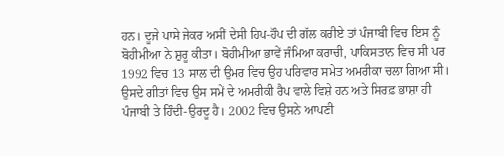ਹਨ। ਦੂਜੇ ਪਾਸੇ ਜੇਕਰ ਅਸੀਂ ਦੇਸੀ ਹਿਪ-ਹੌਪ ਦੀ ਗੱਲ ਕਰੀਏ ਤਾਂ ਪੰਜਾਬੀ ਵਿਚ ਇਸ ਨੂੰ ਬੋਹੀਮੀਆ ਨੇ ਸ਼ੁਰੂ ਕੀਤਾ। ਬੋਹੀਮੀਆ ਭਾਵੇਂ ਜੰਮਿਆ ਕਰਾਚੀ, ਪਾਕਿਸਤਾਨ ਵਿਚ ਸੀ ਪਰ 1992 ਵਿਚ 13 ਸਾਲ ਦੀ ਉਮਰ ਵਿਚ ਉਹ ਪਰਿਵਾਰ ਸਮੇਤ ਅਮਰੀਕਾ ਚਲਾ ਗਿਆ ਸੀ। ਉਸਦੇ ਗੀਤਾਂ ਵਿਚ ਉਸ ਸਮੇਂ ਦੇ ਅਮਰੀਕੀ ਰੈਪ ਵਾਲੇ ਵਿਸ਼ੇ ਹਨ ਅਤੇ ਸਿਰਫ਼ ਭਾਸ਼ਾ ਹੀ ਪੰਜਾਬੀ ਤੇ ਹਿੰਦੀ-ਉਰਦੂ ਹੈ। 2002 ਵਿਚ ਉਸਨੇ ਆਪਣੀ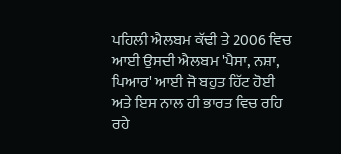ਪਹਿਲੀ ਐਲਬਮ ਕੱਢੀ ਤੇ 2006 ਵਿਚ ਆਈ ਉਸਦੀ ਐਲਬਮ 'ਪੈਸਾ, ਨਸ਼ਾ, ਪਿਆਰ' ਆਈ ਜੋ ਬਹੁਤ ਹਿੱਟ ਹੋਈ ਅਤੇ ਇਸ ਨਾਲ ਹੀ ਭਾਰਤ ਵਿਚ ਰਹਿ ਰਹੇ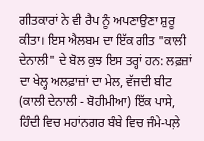ਗੀਤਕਾਰਾਂ ਨੇ ਵੀ ਰੈਪ ਨੂੰ ਅਪਣਾਉਣਾ ਸ਼ੁਰੂ ਕੀਤਾ। ਇਸ ਐਲਬਮ ਦਾ ਇੱਕ ਗੀਤ "ਕਾਲੀ ਦੇਨਾਲੀ" ਦੇ ਬੋਲ ਕੁਝ ਇਸ ਤਰ੍ਹਾਂ ਹਨ: ਲਫ਼ਜ਼ਾਂ ਦਾ ਖੇਲ੍ਹ ਅਲਫ਼ਾਜ਼ਾਂ ਦਾ ਮੇਲ, ਵੱਜਦੀ ਬੀਟ (ਕਾਲੀ ਦੇਨਾਲੀ - ਬੋਹੀਮੀਆ) ਇੱਕ ਪਾਸੇ, ਹਿੰਦੀ ਵਿਚ ਮਹਾਂਨਗਰ ਬੰਬੇ ਵਿਚ ਜੰਮੇ-ਪਲ਼ੇ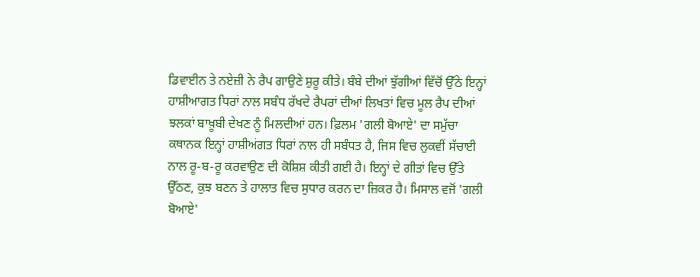ਡਿਵਾਈਨ ਤੇ ਨਏਜ਼ੀ ਨੇ ਰੈਪ ਗਾਉਣੇ ਸ਼ੁਰੂ ਕੀਤੇ। ਬੰਬੇ ਦੀਆਂ ਝੁੱਗੀਆਂ ਵਿੱਚੋਂ ਉੱਠੇ ਇਨ੍ਹਾਂ ਹਾਸ਼ੀਆਗਤ ਧਿਰਾਂ ਨਾਲ ਸਬੰਧ ਰੱਖਦੇ ਰੈਪਰਾਂ ਦੀਆਂ ਲਿਖਤਾਂ ਵਿਚ ਮੂਲ ਰੈਪ ਦੀਆਂ ਝਲਕਾਂ ਬਾਖ਼ੂਬੀ ਦੇਖਣ ਨੂੰ ਮਿਲਦੀਆਂ ਹਨ। ਫ਼ਿਲਮ 'ਗਲੀ ਬੋਆਏ' ਦਾ ਸਮੁੱਚਾ ਕਥਾਨਕ ਇਨ੍ਹਾਂ ਹਾਸ਼ੀਅਂਗਤ ਧਿਰਾਂ ਨਾਲ ਹੀ ਸਬੰਧਤ ਹੈ, ਜਿਸ ਵਿਚ ਲੁਕਵੀਂ ਸੱਚਾਈ ਨਾਲ ਰੂ-ਬ-ਰੂ ਕਰਵਾਉਣ ਦੀ ਕੋਸ਼ਿਸ਼ ਕੀਤੀ ਗਈ ਹੈ। ਇਨ੍ਹਾਂ ਦੇ ਗੀਤਾਂ ਵਿਚ ਉੱਤੇ ਉੱਠਣ, ਕੁਝ ਬਣਨ ਤੇ ਹਾਲਾਤ ਵਿਚ ਸੁਧਾਰ ਕਰਨ ਦਾ ਜ਼ਿਕਰ ਹੈ। ਮਿਸਾਲ ਵਜੋਂ 'ਗਲੀ ਬੋਆਏ'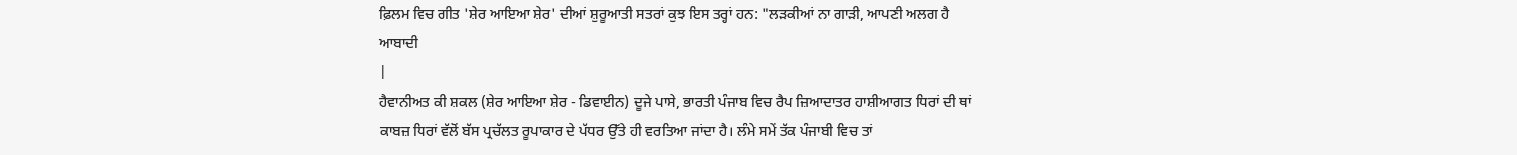ਫ਼ਿਲਮ ਵਿਚ ਗੀਤ 'ਸ਼ੇਰ ਆਇਆ ਸ਼ੇਰ' ਦੀਆਂ ਸ਼ੁਰੂਆਤੀ ਸਤਰਾਂ ਕੁਝ ਇਸ ਤਰ੍ਹਾਂ ਹਨ: "ਲੜਕੀਆਂ ਨਾ ਗਾੜੀ, ਆਪਣੀ ਅਲਗ ਹੈ ਆਬਾਦੀ
|
ਹੈਵਾਨੀਅਤ ਕੀ ਸ਼ਕਲ (ਸ਼ੇਰ ਆਇਆ ਸ਼ੇਰ - ਡਿਵਾਈਨ) ਦੂਜੇ ਪਾਸੇ, ਭਾਰਤੀ ਪੰਜਾਬ ਵਿਚ ਰੈਪ ਜ਼ਿਆਦਾਤਰ ਹਾਸ਼ੀਆਗਤ ਧਿਰਾਂ ਦੀ ਥਾਂ ਕਾਬਜ਼ ਧਿਰਾਂ ਵੱਲੋਂ ਬੱਸ ਪ੍ਰਚੱਲਤ ਰੂਪਾਕਾਰ ਦੇ ਪੱਧਰ ਉੱਤੇ ਹੀ ਵਰਤਿਆ ਜਾਂਦਾ ਹੈ। ਲੰਮੇ ਸਮੇਂ ਤੱਕ ਪੰਜਾਬੀ ਵਿਚ ਤਾਂ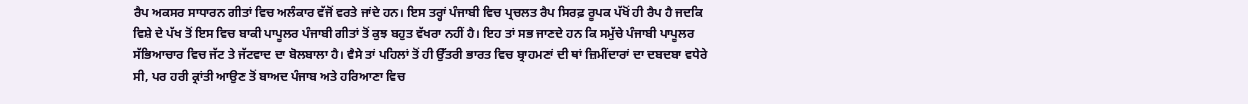ਰੈਪ ਅਕਸਰ ਸਾਧਾਰਨ ਗੀਤਾਂ ਵਿਚ ਅਲੰਕਾਰ ਵੱਜੋਂ ਵਰਤੇ ਜਾਂਦੇ ਹਨ। ਇਸ ਤਰ੍ਹਾਂ ਪੰਜਾਬੀ ਵਿਚ ਪ੍ਰਚਲਤ ਰੈਪ ਸਿਰਫ਼ ਰੂਪਕ ਪੱਖੋਂ ਹੀ ਰੈਪ ਹੈ ਜਦਕਿ ਵਿਸ਼ੇ ਦੇ ਪੱਖ ਤੋਂ ਇਸ ਵਿਚ ਬਾਕੀ ਪਾਪੂਲਰ ਪੰਜਾਬੀ ਗੀਤਾਂ ਤੋਂ ਕੁਝ ਬਹੁਤ ਵੱਖਰਾ ਨਹੀਂ ਹੈ। ਇਹ ਤਾਂ ਸਭ ਜਾਣਦੇ ਹਨ ਕਿ ਸਮੁੱਚੇ ਪੰਜਾਬੀ ਪਾਪੂਲਰ ਸੱਭਿਆਚਾਰ ਵਿਚ ਜੱਟ ਤੇ ਜੱਟਵਾਦ ਦਾ ਬੋਲਬਾਲਾ ਹੈ। ਵੈਸੇ ਤਾਂ ਪਹਿਲਾਂ ਤੋਂ ਹੀ ਉੱਤਰੀ ਭਾਰਤ ਵਿਚ ਬ੍ਰਾਹਮਣਾਂ ਦੀ ਥਾਂ ਜ਼ਿਮੀਂਦਾਰਾਂ ਦਾ ਦਬਦਬਾ ਵਧੇਰੇ ਸੀ, ਪਰ ਹਰੀ ਕ੍ਰਾਂਤੀ ਆਉਣ ਤੋਂ ਬਾਅਦ ਪੰਜਾਬ ਅਤੇ ਹਰਿਆਣਾ ਵਿਚ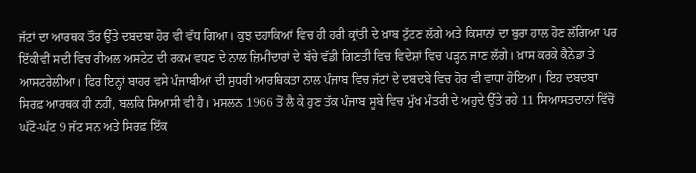ਜੱਟਾਂ ਦਾ ਆਰਥਕ ਤੌਰ ਉੱਤੇ ਦਬਦਬਾ ਹੋਰ ਵੀ ਵੱਧ ਗਿਆ। ਕੁਝ ਦਹਾਕਿਆਂ ਵਿਚ ਹੀ ਹਰੀ ਕ੍ਰਾਂਤੀ ਦੇ ਖ਼ਾਬ ਟੁੱਟਣ ਲੱਗੇ ਅਤੇ ਕਿਸਾਨਾਂ ਦਾ ਬੁਰਾ ਹਾਲ ਹੋਣ ਲੱਗਿਆ ਪਰ ਇੱਕੀਵੀਂ ਸਦੀ ਵਿਚ ਰੀਅਲ ਅਸਟੇਟ ਦੀ ਰਕਮ ਵਧਣ ਦੇ ਨਾਲ ਜ਼ਿਮੀਂਦਾਰਾਂ ਦੇ ਬੱਚੇ ਵੱਡੀ ਗਿਣਤੀ ਵਿਚ ਵਿਦੇਸ਼ਾਂ ਵਿਚ ਪੜ੍ਹਨ ਜਾਣ ਲੱਗੇ। ਖ਼ਾਸ ਕਰਕੇ ਕੈਨੇਡਾ ਤੇ ਆਸਟਰੇਲੀਆ। ਫਿਰ ਇਨ੍ਹਾਂ ਬਾਹਰ ਵਸੇ ਪੰਜਾਬੀਆਂ ਦੀ ਸੁਧਰੀ ਆਰਥਿਕਤਾ ਨਾਲ ਪੰਜਾਬ ਵਿਚ ਜੱਟਾਂ ਦੇ ਦਬਦਬੇ ਵਿਚ ਹੋਰ ਵੀ ਵਾਧਾ ਹੋਇਆ। ਇਹ ਦਬਦਬਾ ਸਿਰਫ਼ ਆਰਥਕ ਹੀ ਨਹੀਂ, ਬਲਕਿ ਸਿਆਸੀ ਵੀ ਹੈ। ਮਸਲਨ 1966 ਤੋਂ ਲੈ ਕੇ ਹੁਣ ਤੱਕ ਪੰਜਾਬ ਸੂਬੇ ਵਿਚ ਮੁੱਖ ਮੰਤਰੀ ਦੇ ਅਹੁਦੇ ਉੱਤੇ ਰਹੇ 11 ਸਿਆਸਤਦਾਨਾਂ ਵਿੱਚੋਂ ਘੱਟੋ-ਘੱਟ 9 ਜੱਟ ਸਨ ਅਤੇ ਸਿਰਫ਼ ਇੱਕ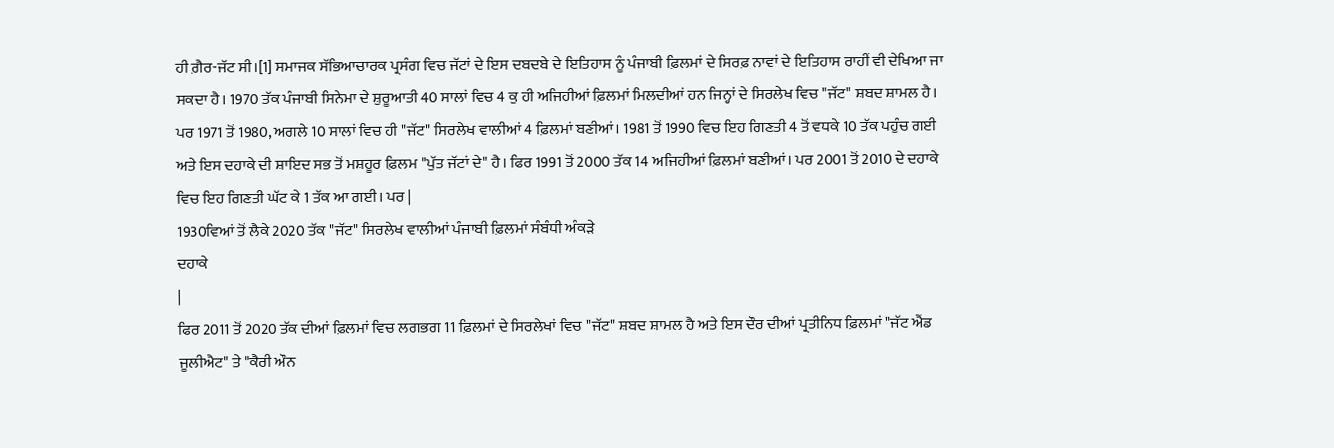ਹੀ ਗ਼ੈਰ-ਜੱਟ ਸੀ।[1] ਸਮਾਜਕ ਸੱਭਿਆਚਾਰਕ ਪ੍ਰਸੰਗ ਵਿਚ ਜੱਟਾਂ ਦੇ ਇਸ ਦਬਦਬੇ ਦੇ ਇਤਿਹਾਸ ਨੂੰ ਪੰਜਾਬੀ ਫ਼ਿਲਮਾਂ ਦੇ ਸਿਰਫ਼ ਨਾਵਾਂ ਦੇ ਇਤਿਹਾਸ ਰਾਹੀਂ ਵੀ ਦੇਖਿਆ ਜਾ ਸਕਦਾ ਹੈ। 1970 ਤੱਕ ਪੰਜਾਬੀ ਸਿਨੇਮਾ ਦੇ ਸ਼ੁਰੂਆਤੀ 40 ਸਾਲਾਂ ਵਿਚ 4 ਕੁ ਹੀ ਅਜਿਹੀਆਂ ਫ਼ਿਲਮਾਂ ਮਿਲਦੀਆਂ ਹਨ ਜਿਨ੍ਹਾਂ ਦੇ ਸਿਰਲੇਖ ਵਿਚ "ਜੱਟ" ਸ਼ਬਦ ਸ਼ਾਮਲ ਹੈ। ਪਰ 1971 ਤੋਂ 1980, ਅਗਲੇ 10 ਸਾਲਾਂ ਵਿਚ ਹੀ "ਜੱਟ" ਸਿਰਲੇਖ ਵਾਲੀਆਂ 4 ਫ਼ਿਲਮਾਂ ਬਣੀਆਂ। 1981 ਤੋਂ 1990 ਵਿਚ ਇਹ ਗਿਣਤੀ 4 ਤੋਂ ਵਧਕੇ 10 ਤੱਕ ਪਹੁੰਚ ਗਈ ਅਤੇ ਇਸ ਦਹਾਕੇ ਦੀ ਸ਼ਾਇਦ ਸਭ ਤੋਂ ਮਸ਼ਹੂਰ ਫ਼ਿਲਮ "ਪੁੱਤ ਜੱਟਾਂ ਦੇ" ਹੈ। ਫਿਰ 1991 ਤੋਂ 2000 ਤੱਕ 14 ਅਜਿਹੀਆਂ ਫ਼ਿਲਮਾਂ ਬਣੀਆਂ। ਪਰ 2001 ਤੋਂ 2010 ਦੇ ਦਹਾਕੇ ਵਿਚ ਇਹ ਗਿਣਤੀ ਘੱਟ ਕੇ 1 ਤੱਕ ਆ ਗਈ। ਪਰ |
1930ਵਿਆਂ ਤੋਂ ਲੈਕੇ 2020 ਤੱਕ "ਜੱਟ" ਸਿਰਲੇਖ ਵਾਲੀਆਂ ਪੰਜਾਬੀ ਫ਼ਿਲਮਾਂ ਸੰਬੰਧੀ ਅੰਕੜੇ
ਦਹਾਕੇ
|
ਫਿਰ 2011 ਤੋਂ 2020 ਤੱਕ ਦੀਆਂ ਫ਼ਿਲਮਾਂ ਵਿਚ ਲਗਭਗ 11 ਫ਼ਿਲਮਾਂ ਦੇ ਸਿਰਲੇਖਾਂ ਵਿਚ "ਜੱਟ" ਸ਼ਬਦ ਸ਼ਾਮਲ ਹੈ ਅਤੇ ਇਸ ਦੌਰ ਦੀਆਂ ਪ੍ਰਤੀਨਿਧ ਫ਼ਿਲਮਾਂ "ਜੱਟ ਐਂਡ ਜੂਲੀਐਟ" ਤੇ "ਕੈਰੀ ਔਨ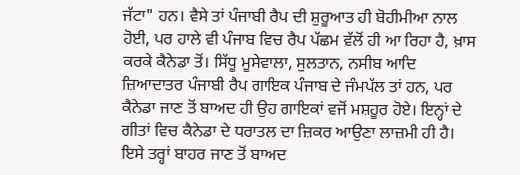ਜੱਟਾ" ਹਨ। ਵੈਸੇ ਤਾਂ ਪੰਜਾਬੀ ਰੈਪ ਦੀ ਸ਼ੁਰੂਆਤ ਹੀ ਬੋਹੀਮੀਆ ਨਾਲ ਹੋਈ, ਪਰ ਹਾਲੇ ਵੀ ਪੰਜਾਬ ਵਿਚ ਰੈਪ ਪੱਛਮ ਵੱਲੋਂ ਹੀ ਆ ਰਿਹਾ ਹੈ, ਖ਼ਾਸ ਕਰਕੇ ਕੈਨੇਡਾ ਤੋਂ। ਸਿੱਧੂ ਮੂਸੇਵਾਲਾ, ਸੁਲਤਾਨ, ਨਸੀਬ ਆਦਿ ਜ਼ਿਆਦਾਤਰ ਪੰਜਾਬੀ ਰੈਪ ਗਾਇਕ ਪੰਜਾਬ ਦੇ ਜੰਮਪੱਲ ਤਾਂ ਹਨ, ਪਰ ਕੈਨੇਡਾ ਜਾਣ ਤੋਂ ਬਾਅਦ ਹੀ ਉਹ ਗਾਇਕਾਂ ਵਜੋਂ ਮਸ਼ਹੂਰ ਹੋਏ। ਇਨ੍ਹਾਂ ਦੇ ਗੀਤਾਂ ਵਿਚ ਕੈਨੇਡਾ ਦੇ ਧਰਾਤਲ ਦਾ ਜ਼ਿਕਰ ਆਉਣਾ ਲਾਜ਼ਮੀ ਹੀ ਹੈ। ਇਸੇ ਤਰ੍ਹਾਂ ਬਾਹਰ ਜਾਣ ਤੋਂ ਬਾਅਦ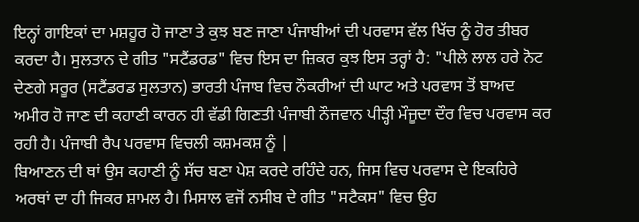ਇਨ੍ਹਾਂ ਗਾਇਕਾਂ ਦਾ ਮਸ਼ਹੂਰ ਹੋ ਜਾਣਾ ਤੇ ਕੁਝ ਬਣ ਜਾਣਾ ਪੰਜਾਬੀਆਂ ਦੀ ਪਰਵਾਸ ਵੱਲ ਖਿੱਚ ਨੂੰ ਹੋਰ ਤੀਬਰ ਕਰਦਾ ਹੈ। ਸੁਲਤਾਨ ਦੇ ਗੀਤ "ਸਟੈਂਡਰਡ" ਵਿਚ ਇਸ ਦਾ ਜ਼ਿਕਰ ਕੁਝ ਇਸ ਤਰ੍ਹਾਂ ਹੈ: "ਪੀਲੇ ਲਾਲ ਹਰੇ ਨੋਟ ਦੇਣਗੇ ਸਰੂਰ (ਸਟੈਂਡਰਡ ਸੁਲਤਾਨ) ਭਾਰਤੀ ਪੰਜਾਬ ਵਿਚ ਨੌਕਰੀਆਂ ਦੀ ਘਾਟ ਅਤੇ ਪਰਵਾਸ ਤੋਂ ਬਾਅਦ ਅਮੀਰ ਹੋ ਜਾਣ ਦੀ ਕਹਾਣੀ ਕਾਰਨ ਹੀ ਵੱਡੀ ਗਿਣਤੀ ਪੰਜਾਬੀ ਨੌਜਵਾਨ ਪੀੜ੍ਹੀ ਮੌਜੂਦਾ ਦੌਰ ਵਿਚ ਪਰਵਾਸ ਕਰ ਰਹੀ ਹੈ। ਪੰਜਾਬੀ ਰੈਪ ਪਰਵਾਸ ਵਿਚਲੀ ਕਸ਼ਮਕਸ਼ ਨੂੰ |
ਬਿਆਣਨ ਦੀ ਥਾਂ ਉਸ ਕਹਾਣੀ ਨੂੰ ਸੱਚ ਬਣਾ ਪੇਸ਼ ਕਰਦੇ ਰਹਿੰਦੇ ਹਨ, ਜਿਸ ਵਿਚ ਪਰਵਾਸ ਦੇ ਇਕਹਿਰੇ ਅਰਥਾਂ ਦਾ ਹੀ ਜਿਕਰ ਸ਼ਾਮਲ ਹੈ। ਮਿਸਾਲ ਵਜੋਂ ਨਸੀਬ ਦੇ ਗੀਤ "ਸਟੈਕਸ" ਵਿਚ ਉਹ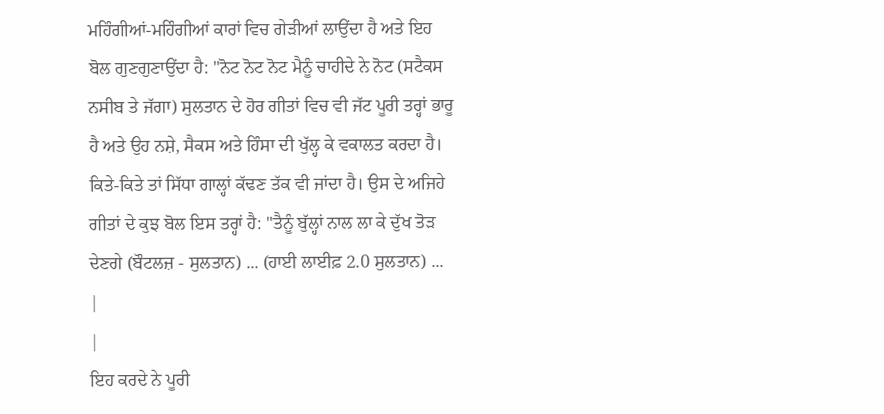ਮਹਿੰਗੀਆਂ-ਮਹਿੰਗੀਆਂ ਕਾਰਾਂ ਵਿਚ ਗੇੜੀਆਂ ਲਾਉਂਦਾ ਹੈ ਅਤੇ ਇਹ ਬੋਲ ਗੁਣਗੁਣਾਉਂਦਾ ਹੈ: "ਨੋਟ ਨੋਟ ਨੋਟ ਮੈਨੂੰ ਚਾਹੀਦੇ ਨੇ ਨੋਟ (ਸਟੈਕਸ ਨਸੀਬ ਤੇ ਜੱਗਾ) ਸੁਲਤਾਨ ਦੇ ਹੋਰ ਗੀਤਾਂ ਵਿਚ ਵੀ ਜੱਟ ਪੂਰੀ ਤਰ੍ਹਾਂ ਭਾਰੂ ਹੈ ਅਤੇ ਉਹ ਨਸ਼ੇ, ਸੈਕਸ ਅਤੇ ਹਿੰਸਾ ਦੀ ਖੁੱਲ੍ਹ ਕੇ ਵਕਾਲਤ ਕਰਦਾ ਹੈ। ਕਿਤੇ-ਕਿਤੇ ਤਾਂ ਸਿੱਧਾ ਗਾਲ੍ਹਾਂ ਕੱਢਣ ਤੱਕ ਵੀ ਜਾਂਦਾ ਹੈ। ਉਸ ਦੇ ਅਜਿਹੇ ਗੀਤਾਂ ਦੇ ਕੁਝ ਬੋਲ ਇਸ ਤਰ੍ਹਾਂ ਹੈ: "ਤੈਨੂੰ ਬੁੱਲ੍ਹਾਂ ਨਾਲ ਲਾ ਕੇ ਦੁੱਖ ਤੋੜ ਦੇਣਗੇ (ਬੌਟਲਜ਼ - ਸੁਲਤਾਨ) ... (ਹਾਈ ਲਾਈਫ਼ 2.0 ਸੁਲਤਾਨ) ...
|
|
ਇਹ ਕਰਦੇ ਨੇ ਪੂਰੀ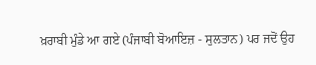ਖ਼ਰਾਬੀ ਮੁੰਡੇ ਆ ਗਏ (ਪੰਜਾਬੀ ਬੋਆਇਜ਼ - ਸੁਲਤਾਨ) ਪਰ ਜਦੋਂ ਉਹ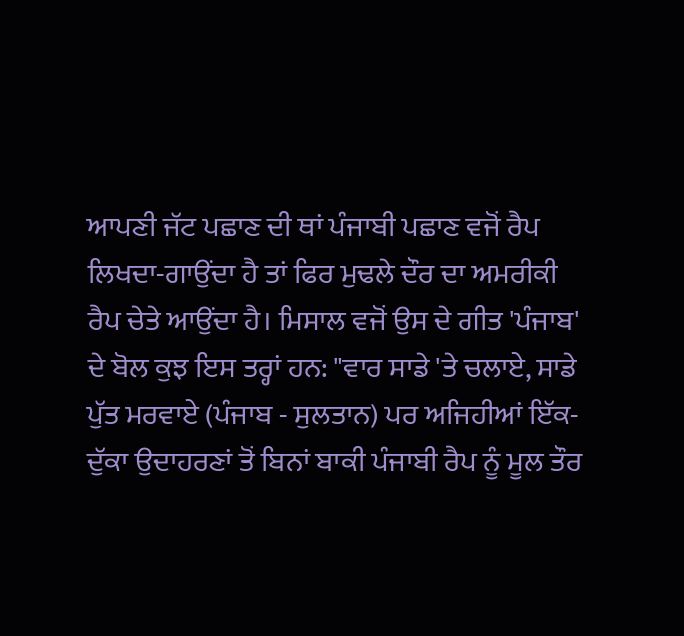ਆਪਣੀ ਜੱਟ ਪਛਾਣ ਦੀ ਥਾਂ ਪੰਜਾਬੀ ਪਛਾਣ ਵਜੋਂ ਰੈਪ ਲਿਖਦਾ-ਗਾਉਂਦਾ ਹੈ ਤਾਂ ਫਿਰ ਮੁਢਲੇ ਦੌਰ ਦਾ ਅਮਰੀਕੀ ਰੈਪ ਚੇਤੇ ਆਉਂਦਾ ਹੈ। ਮਿਸਾਲ ਵਜੋਂ ਉਸ ਦੇ ਗੀਤ 'ਪੰਜਾਬ' ਦੇ ਬੋਲ ਕੁਝ ਇਸ ਤਰ੍ਹਾਂ ਹਨ: "ਵਾਰ ਸਾਡੇ 'ਤੇ ਚਲਾਏ, ਸਾਡੇ ਪੁੱਤ ਮਰਵਾਏ (ਪੰਜਾਬ - ਸੁਲਤਾਨ) ਪਰ ਅਜਿਹੀਆਂ ਇੱਕ-ਦੁੱਕਾ ਉਦਾਹਰਣਾਂ ਤੋਂ ਬਿਨਾਂ ਬਾਕੀ ਪੰਜਾਬੀ ਰੈਪ ਨੂੰ ਮੂਲ ਤੌਰ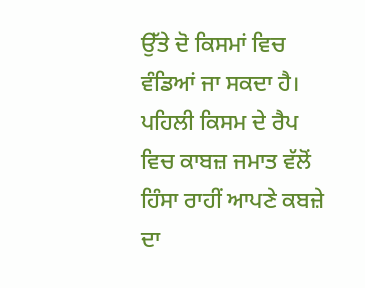ਉੱਤੇ ਦੋ ਕਿਸਮਾਂ ਵਿਚ ਵੰਡਿਆਂ ਜਾ ਸਕਦਾ ਹੈ। ਪਹਿਲੀ ਕਿਸਮ ਦੇ ਰੈਪ ਵਿਚ ਕਾਬਜ਼ ਜਮਾਤ ਵੱਲੋਂ ਹਿੰਸਾ ਰਾਹੀਂ ਆਪਣੇ ਕਬਜ਼ੇ ਦਾ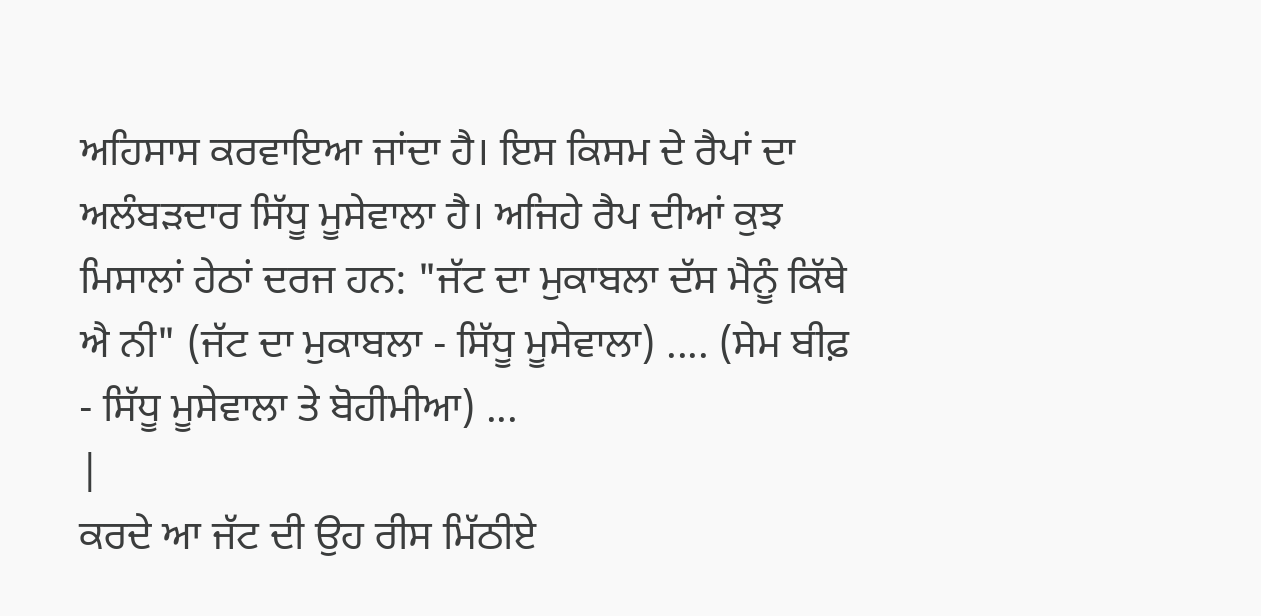ਅਹਿਸਾਸ ਕਰਵਾਇਆ ਜਾਂਦਾ ਹੈ। ਇਸ ਕਿਸਮ ਦੇ ਰੈਪਾਂ ਦਾ ਅਲੰਬੜਦਾਰ ਸਿੱਧੂ ਮੂਸੇਵਾਲਾ ਹੈ। ਅਜਿਹੇ ਰੈਪ ਦੀਆਂ ਕੁਝ ਮਿਸਾਲਾਂ ਹੇਠਾਂ ਦਰਜ ਹਨ: "ਜੱਟ ਦਾ ਮੁਕਾਬਲਾ ਦੱਸ ਮੈਨੂੰ ਕਿੱਥੇ ਐ ਨੀ" (ਜੱਟ ਦਾ ਮੁਕਾਬਲਾ - ਸਿੱਧੂ ਮੂਸੇਵਾਲਾ) .... (ਸੇਮ ਬੀਫ਼ - ਸਿੱਧੂ ਮੂਸੇਵਾਲਾ ਤੇ ਬੋਹੀਮੀਆ) ...
|
ਕਰਦੇ ਆ ਜੱਟ ਦੀ ਉਹ ਰੀਸ ਮਿੱਠੀਏ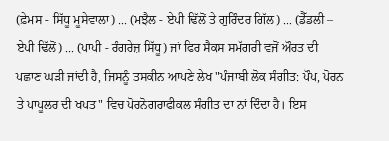(ਫ਼ੇਮਸ - ਸਿੱਧੂ ਮੂਸੇਵਾਲਾ) ... (ਮਝੈਲ - ਏਪੀ ਢਿੱਲੋਂ ਤੇ ਗੁਰਿੰਦਰ ਗਿੱਲ) ... (ਡੈੱਡਲੀ – ਏਪੀ ਢਿੱਲੋਂ) ... (ਪਾਪੀ - ਰੰਗਰੇਜ਼ ਸਿੱਧੂ) ਜਾਂ ਫਿਰ ਸੈਕਸ ਸਮੱਗਰੀ ਵਜੋਂ ਔਰਤ ਦੀ ਪਛਾਣ ਘੜੀ ਜਾਂਦੀ ਹੈ, ਜਿਸਨੂੰ ਤਸਕੀਨ ਆਪਣੇ ਲੇਖ "ਪੰਜਾਬੀ ਲੋਕ ਸੰਗੀਤ: ਪੌਪ, ਪੋਰਨ ਤੇ ਪਾਪੂਲਰ ਦੀ ਖਪਤ" ਵਿਚ ਪੋਰਨੋਗਰਾਫੀਕਲ ਸੰਗੀਤ ਦਾ ਨਾਂ ਦਿੰਦਾ ਹੈ। ਇਸ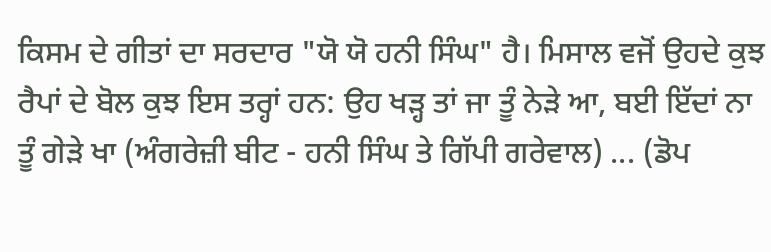ਕਿਸਮ ਦੇ ਗੀਤਾਂ ਦਾ ਸਰਦਾਰ "ਯੋ ਯੋ ਹਨੀ ਸਿੰਘ" ਹੈ। ਮਿਸਾਲ ਵਜੋਂ ਉਹਦੇ ਕੁਝ ਰੈਪਾਂ ਦੇ ਬੋਲ ਕੁਝ ਇਸ ਤਰ੍ਹਾਂ ਹਨ: ਉਹ ਖੜ੍ਹ ਤਾਂ ਜਾ ਤੂੰ ਨੇੜੇ ਆ, ਬਈ ਇੱਦਾਂ ਨਾ ਤੂੰ ਗੇੜੇ ਖਾ (ਅੰਗਰੇਜ਼ੀ ਬੀਟ - ਹਨੀ ਸਿੰਘ ਤੇ ਗਿੱਪੀ ਗਰੇਵਾਲ) ... (ਡੋਪ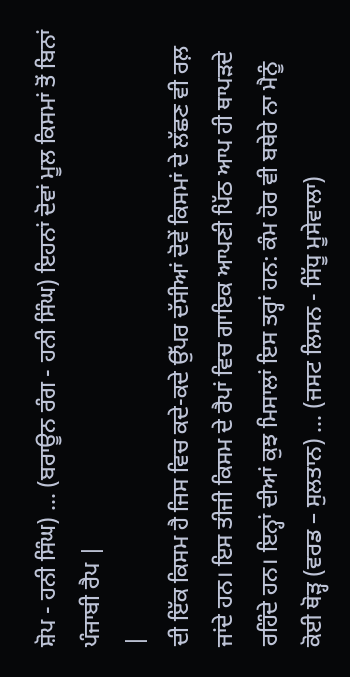ਸ਼ੋਪ - ਹਨੀ ਸਿੰਘ) ... (ਬਰਾਊਨ ਰੰਗ - ਹਨੀ ਸਿੰਘ) ਇਹਨਾਂ ਦੋਵਾਂ ਮੂਲ ਕਿਸਮਾਂ ਤੋਂ ਬਿਨਾਂ ਪੰਜਾਬੀ ਰੈਪ |
|
ਦੀ ਇੱਕ ਕਿਸਮ ਹੈ ਜਿਸ ਵਿਚ ਕਦੇ-ਕਦੇ ਉੱਪਰ ਦੱਸੀਆਂ ਦੋਵੇਂ ਕਿਸਮਾਂ ਦੇ ਲੱਛਣ ਵੀ ਰਲ਼ ਜਾਂਦੇ ਹਨ। ਇਸ ਤੀਜੀ ਕਿਸਮ ਦੇ ਰੈਪਾਂ ਵਿਚ ਗਾਇਕ ਆਪਣੀ ਪਿੱਠ ਆਪ ਹੀ ਥਾਪੜਦੇ ਰਹਿੰਦੇ ਹਨ। ਇਨ੍ਹਾਂ ਦੀਆਂ ਕੁਝ ਮਿਸਾਲਾਂ ਇਸ ਤਰ੍ਹਾਂ ਹਨ: ਕੰਮ ਹੋਰ ਵੀ ਬਥੇਰੇ ਨਾ ਮੈਨੂੰ ਕੋਈ ਥੋੜ੍ਹ (ਵਰਡ – ਸੁਲਤਾਨ) ... (ਜਸਟ ਲਿਸਨ - ਸਿੱਧੂ ਮੂਸੇਵਾਲਾ)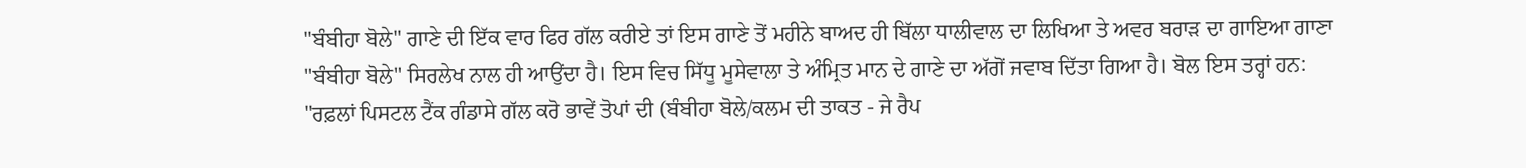"ਬੰਬੀਹਾ ਬੋਲੇ" ਗਾਣੇ ਦੀ ਇੱਕ ਵਾਰ ਫਿਰ ਗੱਲ ਕਰੀਏ ਤਾਂ ਇਸ ਗਾਣੇ ਤੋਂ ਮਹੀਨੇ ਬਾਅਦ ਹੀ ਬਿੱਲਾ ਧਾਲੀਵਾਲ ਦਾ ਲਿਖਿਆ ਤੇ ਅਵਰ ਬਰਾੜ ਦਾ ਗਾਇਆ ਗਾਣਾ "ਬੰਬੀਹਾ ਬੋਲੇ" ਸਿਰਲੇਖ ਨਾਲ ਹੀ ਆਉਂਦਾ ਹੈ। ਇਸ ਵਿਚ ਸਿੱਧੂ ਮੂਸੇਵਾਲਾ ਤੇ ਅੰਮ੍ਰਿਤ ਮਾਨ ਦੇ ਗਾਣੇ ਦਾ ਅੱਗੋਂ ਜਵਾਬ ਦਿੱਤਾ ਗਿਆ ਹੈ। ਬੋਲ ਇਸ ਤਰ੍ਹਾਂ ਹਨ: "ਰਫ਼ਲਾਂ ਪਿਸਟਲ ਟੈਂਕ ਗੰਡਾਸੇ ਗੱਲ ਕਰੋ ਭਾਵੇਂ ਤੋਪਾਂ ਦੀ (ਬੰਬੀਹਾ ਬੋਲੇ/ਕਲਮ ਦੀ ਤਾਕਤ - ਜੇ ਰੈਪ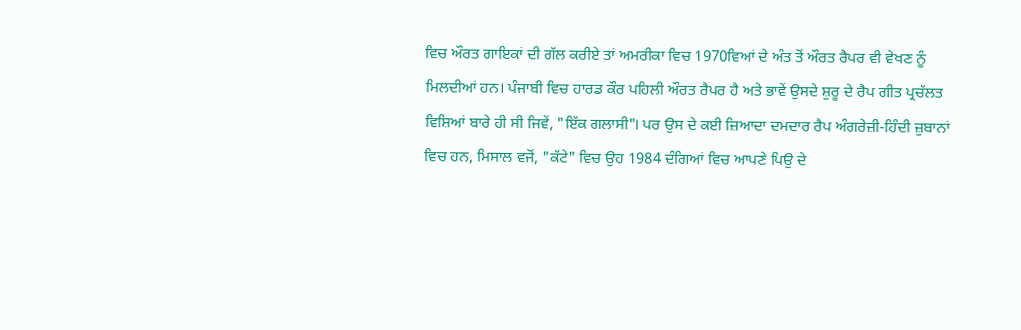ਵਿਚ ਔਰਤ ਗਾਇਕਾਂ ਦੀ ਗੱਲ ਕਰੀਏ ਤਾਂ ਅਮਰੀਕਾ ਵਿਚ 1970ਵਿਆਂ ਦੇ ਅੰਤ ਤੋਂ ਔਰਤ ਰੈਪਰ ਵੀ ਵੇਖਣ ਨੂੰ ਮਿਲਦੀਆਂ ਹਨ। ਪੰਜਾਬੀ ਵਿਚ ਹਾਰਡ ਕੌਰ ਪਹਿਲੀ ਔਰਤ ਰੈਪਰ ਹੈ ਅਤੇ ਭਾਵੇਂ ਉਸਦੇ ਸ਼ੁਰੂ ਦੇ ਰੈਪ ਗੀਤ ਪ੍ਰਚੱਲਤ ਵਿਸ਼ਿਆਂ ਬਾਰੇ ਹੀ ਸੀ ਜਿਵੇਂ, "ਇੱਕ ਗਲਾਸੀ"। ਪਰ ਉਸ ਦੇ ਕਈ ਜ਼ਿਆਦਾ ਦਮਦਾਰ ਰੈਪ ਅੰਗਰੇਜ਼ੀ-ਹਿੰਦੀ ਜ਼ੁਬਾਨਾਂ ਵਿਚ ਹਨ, ਮਿਸਾਲ ਵਜੋਂ, "ਕੱਟੇ" ਵਿਚ ਉਹ 1984 ਦੰਗਿਆਂ ਵਿਚ ਆਪਣੇ ਪਿਉ ਦੇ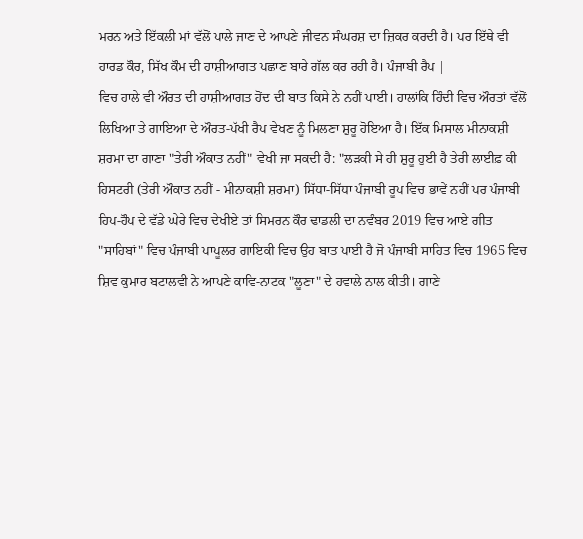ਮਰਨ ਅਤੇ ਇੱਕਲੀ ਮਾਂ ਵੱਲੋਂ ਪਾਲੇ ਜਾਣ ਦੇ ਆਪਣੇ ਜੀਵਨ ਸੰਘਰਸ਼ ਦਾ ਜ਼ਿਕਰ ਕਰਦੀ ਹੈ। ਪਰ ਇੱਥੇ ਵੀ ਹਾਰਡ ਕੌਰ, ਸਿੱਖ ਕੌਮ ਦੀ ਹਾਸ਼ੀਆਗਤ ਪਛਾਣ ਬਾਰੇ ਗੱਲ ਕਰ ਰਹੀ ਹੈ। ਪੰਜਾਬੀ ਰੈਪ |
ਵਿਚ ਹਾਲੇ ਵੀ ਔਰਤ ਦੀ ਹਾਸ਼ੀਆਗਤ ਹੋਂਦ ਦੀ ਬਾਤ ਕਿਸੇ ਨੇ ਨਹੀਂ ਪਾਈ। ਹਾਲਾਂਕਿ ਹਿੰਦੀ ਵਿਚ ਔਰਤਾਂ ਵੱਲੋਂ ਲਿਖਿਆ ਤੇ ਗਾਇਆ ਦੇ ਔਰਤ-ਪੱਖੀ ਰੈਪ ਵੇਖਣ ਨੂੰ ਮਿਲਣਾ ਸ਼ੁਰੂ ਹੋਇਆ ਹੈ। ਇੱਕ ਮਿਸਾਲ ਮੀਨਾਕਸ਼ੀ ਸ਼ਰਮਾ ਦਾ ਗਾਣਾ "ਤੇਰੀ ਔਕਾਤ ਨਹੀਂ" ਵੇਖੀ ਜਾ ਸਕਦੀ ਹੈ: "ਲੜਕੀ ਸੇ ਹੀ ਸ਼ੁਰੂ ਹੁਈ ਹੈ ਤੇਰੀ ਲਾਈਫ਼ ਕੀ ਹਿਸਟਰੀ (ਤੇਰੀ ਔਕਾਤ ਨਹੀਂ - ਮੀਨਾਕਸ਼ੀ ਸ਼ਰਮਾ) ਸਿੱਧਾ-ਸਿੱਧਾ ਪੰਜਾਬੀ ਰੂਪ ਵਿਚ ਭਾਵੇਂ ਨਹੀਂ ਪਰ ਪੰਜਾਬੀ ਹਿਪ-ਹੌਪ ਦੇ ਵੱਡੇ ਘੇਰੇ ਵਿਚ ਦੇਖੀਏ ਤਾਂ ਸਿਮਰਨ ਕੌਰ ਢਾਡਲੀ ਦਾ ਨਵੰਬਰ 2019 ਵਿਚ ਆਏ ਗੀਤ "ਸਾਹਿਬਾਂ" ਵਿਚ ਪੰਜਾਬੀ ਪਾਪੂਲਰ ਗਾਇਕੀ ਵਿਚ ਉਹ ਬਾਤ ਪਾਈ ਹੈ ਜੋ ਪੰਜਾਬੀ ਸਾਹਿਤ ਵਿਚ 1965 ਵਿਚ ਸ਼ਿਵ ਕੁਮਾਰ ਬਟਾਲਵੀ ਨੇ ਆਪਣੇ ਕਾਵਿ-ਨਾਟਕ "ਲੂਣਾ" ਦੇ ਹਵਾਲੇ ਨਾਲ ਕੀਤੀ। ਗਾਣੇ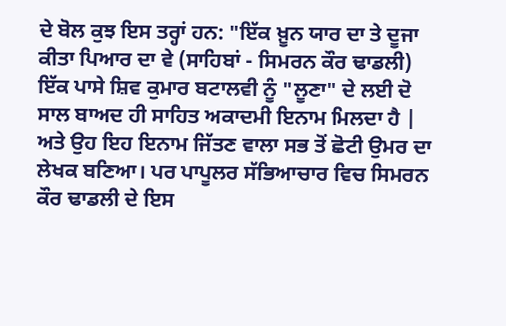ਦੇ ਬੋਲ ਕੁਝ ਇਸ ਤਰ੍ਹਾਂ ਹਨ: "ਇੱਕ ਖ਼ੂਨ ਯਾਰ ਦਾ ਤੇ ਦੂਜਾ ਕੀਤਾ ਪਿਆਰ ਦਾ ਵੇ (ਸਾਹਿਬਾਂ - ਸਿਮਰਨ ਕੌਰ ਢਾਡਲੀ) ਇੱਕ ਪਾਸੇ ਸ਼ਿਵ ਕੁਮਾਰ ਬਟਾਲਵੀ ਨੂੰ "ਲੂਣਾ" ਦੇ ਲਈ ਦੋ ਸਾਲ ਬਾਅਦ ਹੀ ਸਾਹਿਤ ਅਕਾਦਮੀ ਇਨਾਮ ਮਿਲਦਾ ਹੈ |
ਅਤੇ ਉਹ ਇਹ ਇਨਾਮ ਜਿੱਤਣ ਵਾਲਾ ਸਭ ਤੋਂ ਛੋਟੀ ਉਮਰ ਦਾ ਲੇਖਕ ਬਣਿਆ। ਪਰ ਪਾਪੂਲਰ ਸੱਭਿਆਚਾਰ ਵਿਚ ਸਿਮਰਨ ਕੌਰ ਢਾਡਲੀ ਦੇ ਇਸ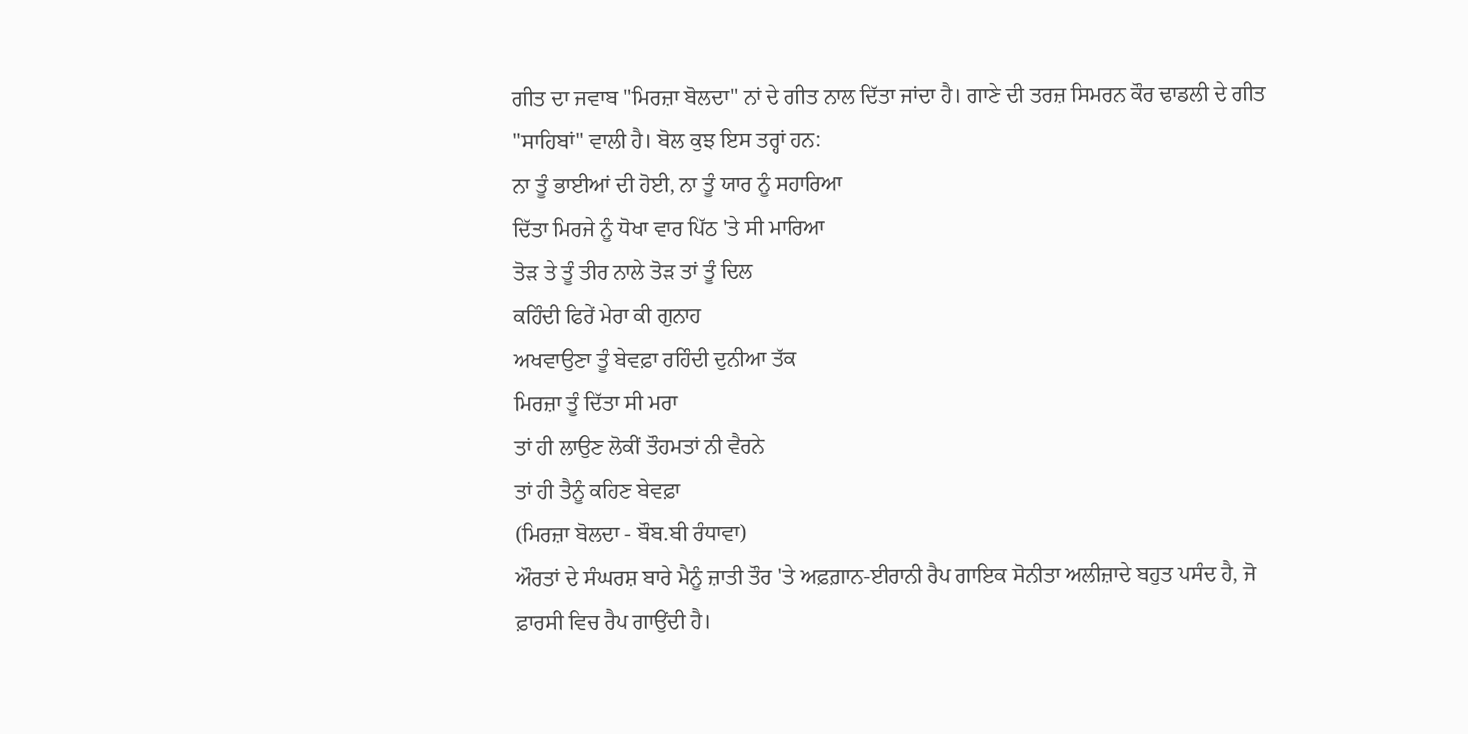ਗੀਤ ਦਾ ਜਵਾਬ "ਮਿਰਜ਼ਾ ਬੋਲਦਾ" ਨਾਂ ਦੇ ਗੀਤ ਨਾਲ ਦਿੱਤਾ ਜਾਂਦਾ ਹੈ। ਗਾਣੇ ਦੀ ਤਰਜ਼ ਸਿਮਰਨ ਕੌਰ ਢਾਡਲੀ ਦੇ ਗੀਤ "ਸਾਹਿਬਾਂ" ਵਾਲੀ ਹੈ। ਬੋਲ ਕੁਝ ਇਸ ਤਰ੍ਹਾਂ ਹਨ:
ਨਾ ਤੂੰ ਭਾਈਆਂ ਦੀ ਹੋਈ, ਨਾ ਤੂੰ ਯਾਰ ਨੂੰ ਸਹਾਰਿਆ
ਦਿੱਤਾ ਮਿਰਜੇ ਨੂੰ ਧੋਖਾ ਵਾਰ ਪਿੱਠ 'ਤੇ ਸੀ ਮਾਰਿਆ
ਤੋੜ ਤੇ ਤੂੰ ਤੀਰ ਨਾਲੇ ਤੋੜ ਤਾਂ ਤੂੰ ਦਿਲ
ਕਹਿੰਦੀ ਫਿਰੇਂ ਮੇਰਾ ਕੀ ਗੁਨਾਹ
ਅਖਵਾਉਣਾ ਤੂੰ ਬੇਵਫ਼ਾ ਰਹਿੰਦੀ ਦੁਨੀਆ ਤੱਕ
ਮਿਰਜ਼ਾ ਤੂੰ ਦਿੱਤਾ ਸੀ ਮਰਾ
ਤਾਂ ਹੀ ਲਾਉਣ ਲੋਕੀਂ ਤੌਹਮਤਾਂ ਨੀ ਵੈਰਨੇ
ਤਾਂ ਹੀ ਤੈਨੂੰ ਕਹਿਣ ਬੇਵਫ਼ਾ
(ਮਿਰਜ਼ਾ ਬੋਲਦਾ - ਬੌਬ.ਬੀ ਰੰਧਾਵਾ)
ਔਰਤਾਂ ਦੇ ਸੰਘਰਸ਼ ਬਾਰੇ ਮੈਨੂੰ ਜ਼ਾਤੀ ਤੌਰ 'ਤੇ ਅਫ਼ਗ਼ਾਨ-ਈਰਾਨੀ ਰੈਪ ਗਾਇਕ ਸੋਨੀਤਾ ਅਲੀਜ਼ਾਦੇ ਬਹੁਤ ਪਸੰਦ ਹੈ, ਜੋ ਫ਼ਾਰਸੀ ਵਿਚ ਰੈਪ ਗਾਉਂਦੀ ਹੈ।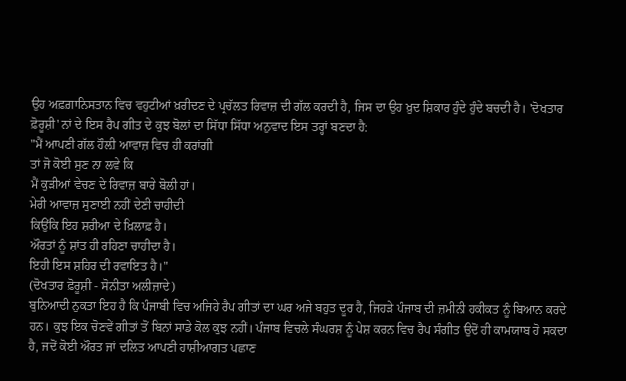ਉਹ ਅਫ਼ਗ਼ਾਨਿਸਤਾਨ ਵਿਚ ਵਹੁਟੀਆਂ ਖ਼ਰੀਦਣ ਦੇ ਪ੍ਰਚੱਲਤ ਰਿਵਾਜ਼ ਦੀ ਗੱਲ ਕਰਦੀ ਹੈ, ਜਿਸ ਦਾ ਉਹ ਖ਼ੁਦ ਸ਼ਿਕਾਰ ਹੁੰਦੇ ਹੁੰਦੇ ਬਚਦੀ ਹੈ। 'ਦੋਖਤਾਰ ਫ਼ੋਰੂਸ਼ੀ' ਨਾਂ ਦੇ ਇਸ ਰੈਪ ਗੀਤ ਦੇ ਕੁਝ ਬੋਲਾਂ ਦਾ ਸਿੱਧਾ ਸਿੱਧਾ ਅਨੁਵਾਦ ਇਸ ਤਰ੍ਹਾਂ ਬਣਦਾ ਹੈ:
"ਮੈਂ ਆਪਣੀ ਗੱਲ ਹੌਲ਼ੀ ਆਵਾਜ਼ ਵਿਚ ਹੀ ਕਰਾਂਗੀ
ਤਾਂ ਜੋ ਕੋਈ ਸੁਣ ਨਾ ਲਵੇ ਕਿ
ਮੈਂ ਕੁੜੀਆਂ ਵੇਚਣ ਦੇ ਰਿਵਾਜ਼ ਬਾਰੇ ਬੋਲੀ ਹਾਂ।
ਮੇਰੀ ਆਵਾਜ਼ ਸੁਣਾਈ ਨਹੀਂ ਦੇਣੀ ਚਾਹੀਦੀ
ਕਿਉਂਕਿ ਇਹ ਸ਼ਰੀਆ ਦੇ ਖ਼ਿਲਾਫ਼ ਹੈ।
ਔਰਤਾਂ ਨੂੰ ਸ਼ਾਂਤ ਹੀ ਰਹਿਣਾ ਚਾਹੀਦਾ ਹੈ।
ਇਹੀ ਇਸ ਸ਼ਹਿਰ ਦੀ ਰਵਾਇਤ ਹੈ।"
(ਦੋਖਤਾਰ ਫ਼ੋਰੂਸ਼ੀ - ਸੋਨੀਤਾ ਅਲੀਜ਼ਾਦੇ)
ਬੁਨਿਆਦੀ ਨੁਕਤਾ ਇਹ ਹੈ ਕਿ ਪੰਜਾਬੀ ਵਿਚ ਅਜਿਹੇ ਰੈਪ ਗੀਤਾਂ ਦਾ ਘਰ ਅਜੇ ਬਹੁਤ ਦੂਰ ਹੈ, ਜਿਹੜੇ ਪੰਜਾਬ ਦੀ ਜ਼ਮੀਨੀ ਹਕੀਕਤ ਨੂੰ ਬਿਆਨ ਕਰਦੇ ਹਨ। ਕੁਝ ਇਕ ਚੋਣਵੇਂ ਗੀਤਾਂ ਤੋਂ ਬਿਨਾਂ ਸਾਡੇ ਕੋਲ ਕੁਝ ਨਹੀਂ। ਪੰਜਾਬ ਵਿਚਲੇ ਸੰਘਰਸ਼ ਨੂੰ ਪੇਸ਼ ਕਰਨ ਵਿਚ ਰੈਪ ਸੰਗੀਤ ਉਦੋਂ ਹੀ ਕਾਮਯਾਬ ਹੋ ਸਕਦਾ ਹੈ, ਜਦੋਂ ਕੋਈ ਔਰਤ ਜਾਂ ਦਲਿਤ ਆਪਣੀ ਹਾਸ਼ੀਆਗਤ ਪਛਾਣ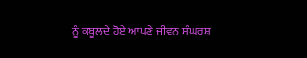ਨੂੰ ਕਬੂਲਦੇ ਹੋਏ ਆਪਣੇ ਜੀਵਨ ਸੰਘਰਸ਼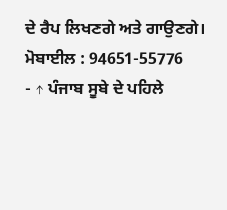ਦੇ ਰੈਪ ਲਿਖਣਗੇ ਅਤੇ ਗਾਉਣਗੇ।
ਮੋਬਾਈਲ : 94651-55776
- ↑ ਪੰਜਾਬ ਸੂਬੇ ਦੇ ਪਹਿਲੇ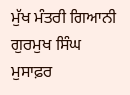ਮੁੱਖ ਮੰਤਰੀ ਗਿਆਨੀ ਗੁਰਮੁਖ ਸਿੰਘ ਮੁਸਾਫ਼ਰ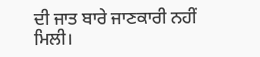ਦੀ ਜਾਤ ਬਾਰੇ ਜਾਣਕਾਰੀ ਨਹੀਂ ਮਿਲੀ।